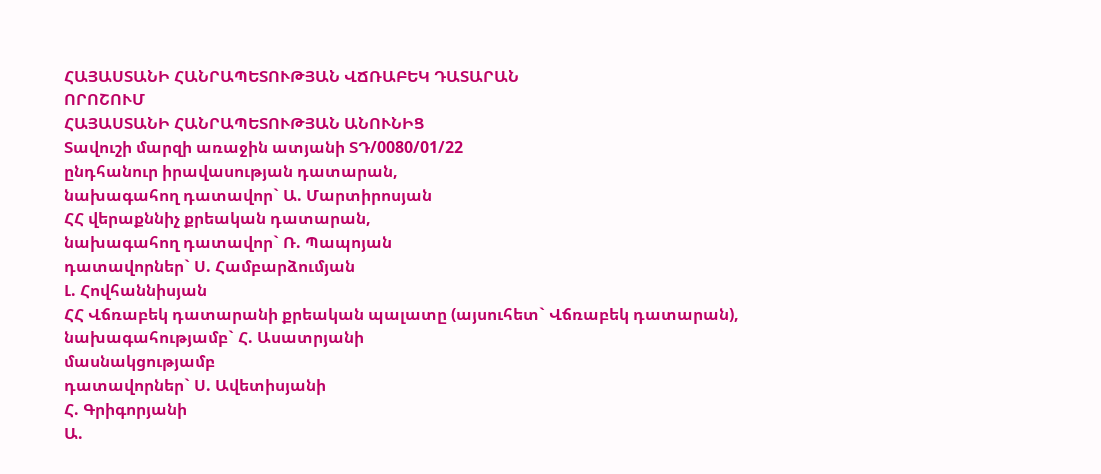ՀԱՅԱՍՏԱՆԻ ՀԱՆՐԱՊԵՏՈՒԹՅԱՆ ՎՃՌԱԲԵԿ ԴԱՏԱՐԱՆ
ՈՐՈՇՈՒՄ
ՀԱՅԱՍՏԱՆԻ ՀԱՆՐԱՊԵՏՈՒԹՅԱՆ ԱՆՈՒՆԻՑ
Տավուշի մարզի առաջին ատյանի ՏԴ/0080/01/22
ընդհանուր իրավասության դատարան,
նախագահող դատավոր` Ա. Մարտիրոսյան
ՀՀ վերաքննիչ քրեական դատարան,
նախագահող դատավոր` Ռ. Պապոյան
դատավորներ` Ս. Համբարձումյան
Լ. Հովհաննիսյան
ՀՀ Վճռաբեկ դատարանի քրեական պալատը (այսուհետ` Վճռաբեկ դատարան),
նախագահությամբ` Հ. Ասատրյանի
մասնակցությամբ
դատավորներ` Ս. Ավետիսյանի
Հ. Գրիգորյանի
Ա.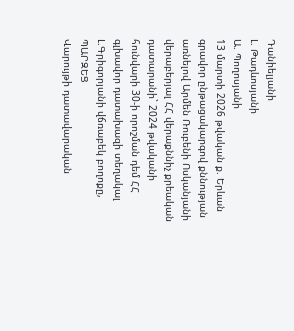Դանիելյանի
Լ. Թադևոսյանի
Ա. Պողոսյանի
13 մարտի 2026 թվական ք. Երևան
գրավոր ընթացակարգով քննության առնելով Արմեն Ռուբենի Ոսկանյանի վերաբերյալ ՀՀ վերաքննիչ քրեական դատարանի` 2024 թվականի հունվարի 30-ի որոշման դեմ ՀՀ գլխավոր դատախազի տեղակալ Լ.Գրիգորյանի վճռաբեկ բողոքը,
ՊԱՐԶԵՑ
Վարույթի դատավարական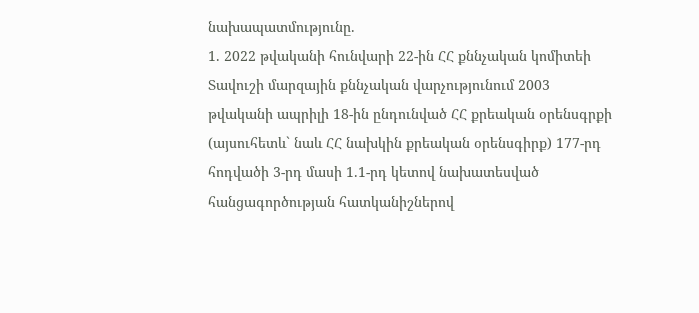նախապատմությունը.
1. 2022 թվականի հունվարի 22-ին ՀՀ քննչական կոմիտեի Տավուշի մարզային քննչական վարչությունում 2003 թվականի ապրիլի 18-ին ընդունված ՀՀ քրեական օրենսգրքի (այսուհետև` նաև ՀՀ նախկին քրեական օրենսգիրք) 177-րդ հոդվածի 3-րդ մասի 1.1-րդ կետով նախատեսված հանցագործության հատկանիշներով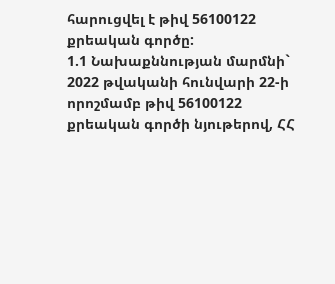հարուցվել է թիվ 56100122 քրեական գործը:
1.1 Նախաքննության մարմնի` 2022 թվականի հունվարի 22-ի որոշմամբ թիվ 56100122 քրեական գործի նյութերով, ՀՀ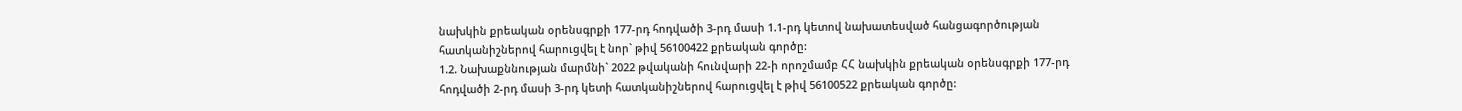նախկին քրեական օրենսգրքի 177-րդ հոդվածի 3-րդ մասի 1.1-րդ կետով նախատեսված հանցագործության հատկանիշներով հարուցվել է նոր` թիվ 56100422 քրեական գործը:
1.2. Նախաքննության մարմնի` 2022 թվականի հունվարի 22-ի որոշմամբ ՀՀ նախկին քրեական օրենսգրքի 177-րդ հոդվածի 2-րդ մասի 3-րդ կետի հատկանիշներով հարուցվել է թիվ 56100522 քրեական գործը: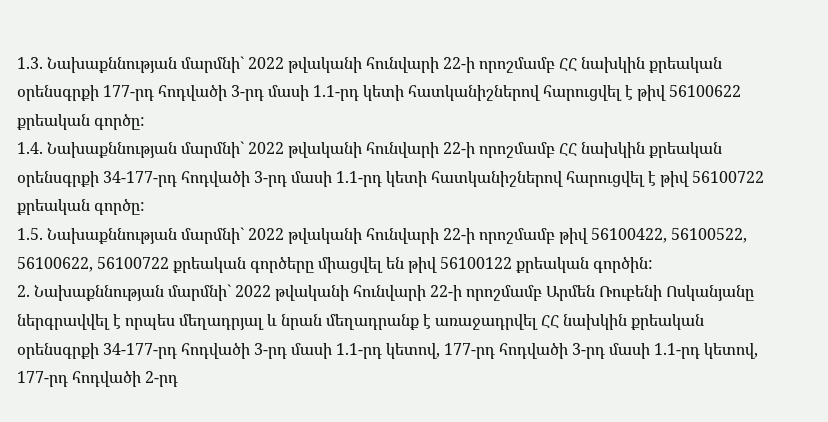1.3. Նախաքննության մարմնի` 2022 թվականի հունվարի 22-ի որոշմամբ ՀՀ նախկին քրեական օրենսգրքի 177-րդ հոդվածի 3-րդ մասի 1.1-րդ կետի հատկանիշներով հարուցվել է թիվ 56100622 քրեական գործը:
1.4. Նախաքննության մարմնի` 2022 թվականի հունվարի 22-ի որոշմամբ ՀՀ նախկին քրեական օրենսգրքի 34-177-րդ հոդվածի 3-րդ մասի 1.1-րդ կետի հատկանիշներով հարուցվել է թիվ 56100722 քրեական գործը:
1.5. Նախաքննության մարմնի` 2022 թվականի հունվարի 22-ի որոշմամբ թիվ 56100422, 56100522, 56100622, 56100722 քրեական գործերը միացվել են թիվ 56100122 քրեական գործին:
2. Նախաքննության մարմնի` 2022 թվականի հունվարի 22-ի որոշմամբ Արմեն Ռուբենի Ոսկանյանը ներգրավվել է որպես մեղադրյալ և նրան մեղադրանք է առաջադրվել ՀՀ նախկին քրեական օրենսգրքի 34-177-րդ հոդվածի 3-րդ մասի 1.1-րդ կետով, 177-րդ հոդվածի 3-րդ մասի 1.1-րդ կետով, 177-րդ հոդվածի 2-րդ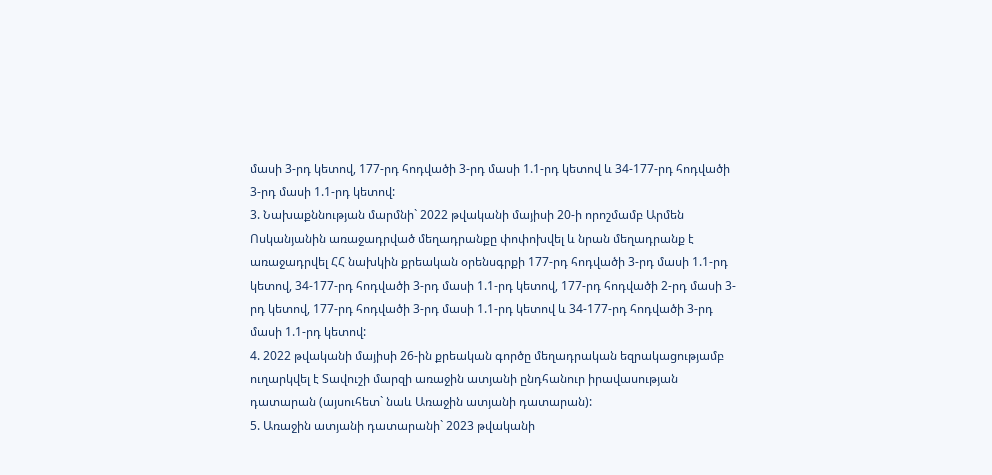մասի 3-րդ կետով, 177-րդ հոդվածի 3-րդ մասի 1.1-րդ կետով և 34-177-րդ հոդվածի 3-րդ մասի 1.1-րդ կետով:
3. Նախաքննության մարմնի` 2022 թվականի մայիսի 20-ի որոշմամբ Արմեն Ոսկանյանին առաջադրված մեղադրանքը փոփոխվել և նրան մեղադրանք է առաջադրվել ՀՀ նախկին քրեական օրենսգրքի 177-րդ հոդվածի 3-րդ մասի 1.1-րդ կետով, 34-177-րդ հոդվածի 3-րդ մասի 1.1-րդ կետով, 177-րդ հոդվածի 2-րդ մասի 3-րդ կետով, 177-րդ հոդվածի 3-րդ մասի 1.1-րդ կետով և 34-177-րդ հոդվածի 3-րդ մասի 1.1-րդ կետով:
4. 2022 թվականի մայիսի 26-ին քրեական գործը մեղադրական եզրակացությամբ ուղարկվել է Տավուշի մարզի առաջին ատյանի ընդհանուր իրավասության դատարան (այսուհետ` նաև Առաջին ատյանի դատարան):
5. Առաջին ատյանի դատարանի` 2023 թվականի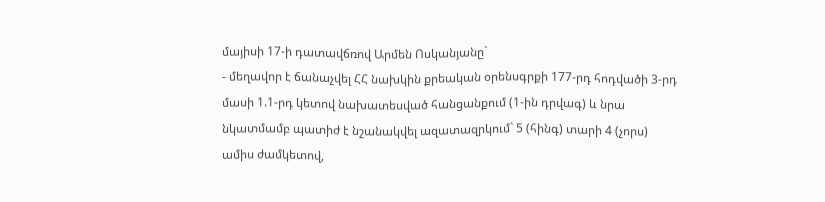մայիսի 17-ի դատավճռով Արմեն Ոսկանյանը`
- մեղավոր է ճանաչվել ՀՀ նախկին քրեական օրենսգրքի 177-րդ հոդվածի 3-րդ մասի 1.1-րդ կետով նախատեսված հանցանքում (1-ին դրվագ) և նրա նկատմամբ պատիժ է նշանակվել ազատազրկում` 5 (հինգ) տարի 4 (չորս) ամիս ժամկետով,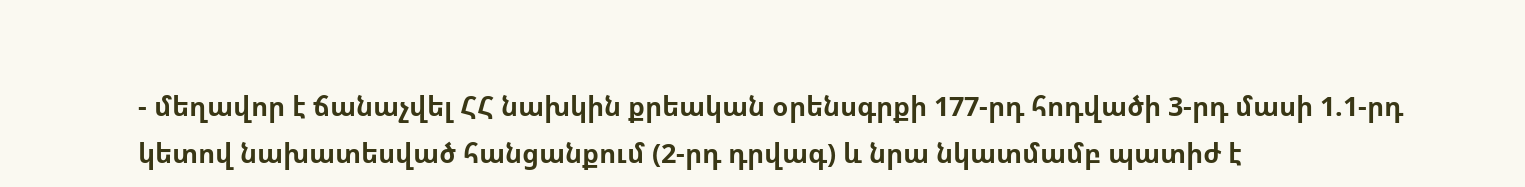- մեղավոր է ճանաչվել ՀՀ նախկին քրեական օրենսգրքի 177-րդ հոդվածի 3-րդ մասի 1.1-րդ կետով նախատեսված հանցանքում (2-րդ դրվագ) և նրա նկատմամբ պատիժ է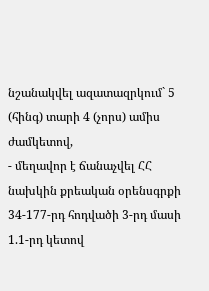նշանակվել ազատազրկում` 5 (հինգ) տարի 4 (չորս) ամիս ժամկետով,
- մեղավոր է ճանաչվել ՀՀ նախկին քրեական օրենսգրքի 34-177-րդ հոդվածի 3-րդ մասի 1.1-րդ կետով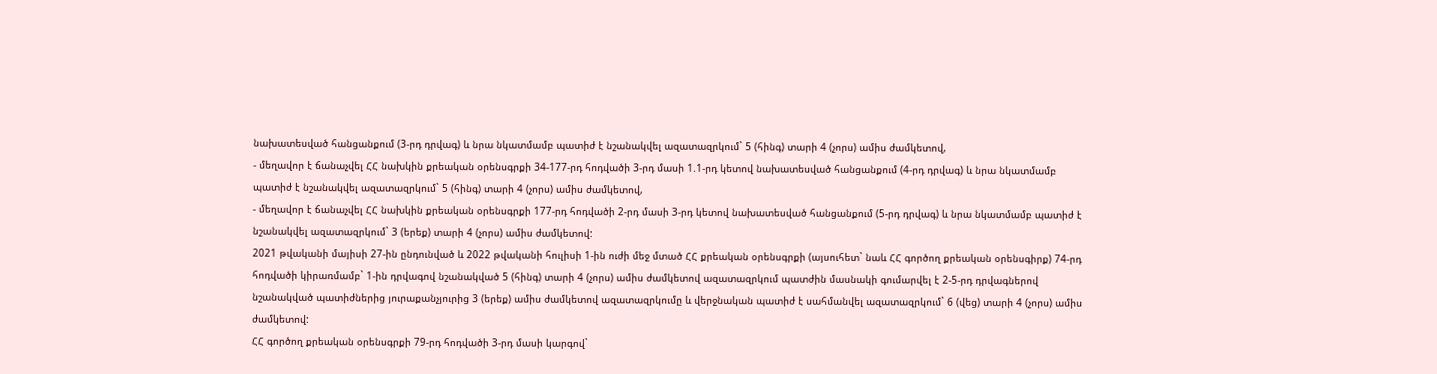նախատեսված հանցանքում (3-րդ դրվագ) և նրա նկատմամբ պատիժ է նշանակվել ազատազրկում` 5 (հինգ) տարի 4 (չորս) ամիս ժամկետով,
- մեղավոր է ճանաչվել ՀՀ նախկին քրեական օրենսգրքի 34-177-րդ հոդվածի 3-րդ մասի 1.1-րդ կետով նախատեսված հանցանքում (4-րդ դրվագ) և նրա նկատմամբ պատիժ է նշանակվել ազատազրկում` 5 (հինգ) տարի 4 (չորս) ամիս ժամկետով,
- մեղավոր է ճանաչվել ՀՀ նախկին քրեական օրենսգրքի 177-րդ հոդվածի 2-րդ մասի 3-րդ կետով նախատեսված հանցանքում (5-րդ դրվագ) և նրա նկատմամբ պատիժ է նշանակվել ազատազրկում` 3 (երեք) տարի 4 (չորս) ամիս ժամկետով:
2021 թվականի մայիսի 27-ին ընդունված և 2022 թվականի հուլիսի 1-ին ուժի մեջ մտած ՀՀ քրեական օրենսգրքի (այսուհետ` նաև ՀՀ գործող քրեական օրենսգիրք) 74-րդ հոդվածի կիրառմամբ` 1-ին դրվագով նշանակված 5 (հինգ) տարի 4 (չորս) ամիս ժամկետով ազատազրկում պատժին մասնակի գումարվել է 2-5-րդ դրվագներով նշանակված պատիժներից յուրաքանչյուրից 3 (երեք) ամիս ժամկետով ազատազրկումը և վերջնական պատիժ է սահմանվել ազատազրկում` 6 (վեց) տարի 4 (չորս) ամիս ժամկետով:
ՀՀ գործող քրեական օրենսգրքի 79-րդ հոդվածի 3-րդ մասի կարգով`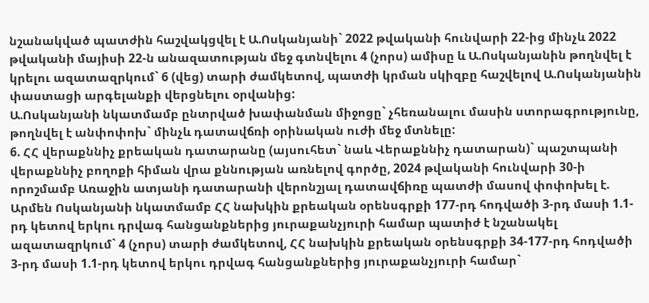նշանակված պատժին հաշվակցվել է Ա.Ոսկանյանի` 2022 թվականի հունվարի 22-ից մինչև 2022 թվականի մայիսի 22-ն անազատության մեջ գտնվելու 4 (չորս) ամիսը և Ա.Ոսկանյանին թողնվել է կրելու ազատազրկում` 6 (վեց) տարի ժամկետով, պատժի կրման սկիզբը հաշվելով Ա.Ոսկանյանին փաստացի արգելանքի վերցնելու օրվանից:
Ա.Ոսկանյանի նկատմամբ ընտրված խափանման միջոցը` չհեռանալու մասին ստորագրությունը, թողնվել է անփոփոխ` մինչև դատավճռի օրինական ուժի մեջ մտնելը:
6. ՀՀ վերաքննիչ քրեական դատարանը (այսուհետ` նաև Վերաքննիչ դատարան)` պաշտպանի վերաքննիչ բողոքի հիման վրա քննության առնելով գործը, 2024 թվականի հունվարի 30-ի որոշմամբ Առաջին ատյանի դատարանի վերոնշյալ դատավճիռը պատժի մասով փոփոխել է. Արմեն Ոսկանյանի նկատմամբ ՀՀ նախկին քրեական օրենսգրքի 177-րդ հոդվածի 3-րդ մասի 1.1-րդ կետով երկու դրվագ հանցանքներից յուրաքանչյուրի համար պատիժ է նշանակել ազատազրկում` 4 (չորս) տարի ժամկետով, ՀՀ նախկին քրեական օրենսգրքի 34-177-րդ հոդվածի 3-րդ մասի 1.1-րդ կետով երկու դրվագ հանցանքներից յուրաքանչյուրի համար`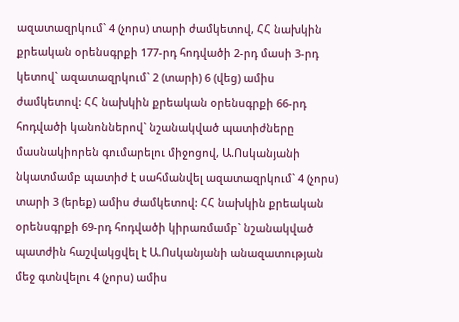ազատազրկում` 4 (չորս) տարի ժամկետով, ՀՀ նախկին քրեական օրենսգրքի 177-րդ հոդվածի 2-րդ մասի 3-րդ կետով` ազատազրկում` 2 (տարի) 6 (վեց) ամիս ժամկետով: ՀՀ նախկին քրեական օրենսգրքի 66-րդ հոդվածի կանոններով` նշանակված պատիժները մասնակիորեն գումարելու միջոցով, Ա.Ոսկանյանի նկատմամբ պատիժ է սահմանվել ազատազրկում` 4 (չորս) տարի 3 (երեք) ամիս ժամկետով: ՀՀ նախկին քրեական օրենսգրքի 69-րդ հոդվածի կիրառմամբ` նշանակված պատժին հաշվակցվել է Ա.Ոսկանյանի անազատության մեջ գտնվելու 4 (չորս) ամիս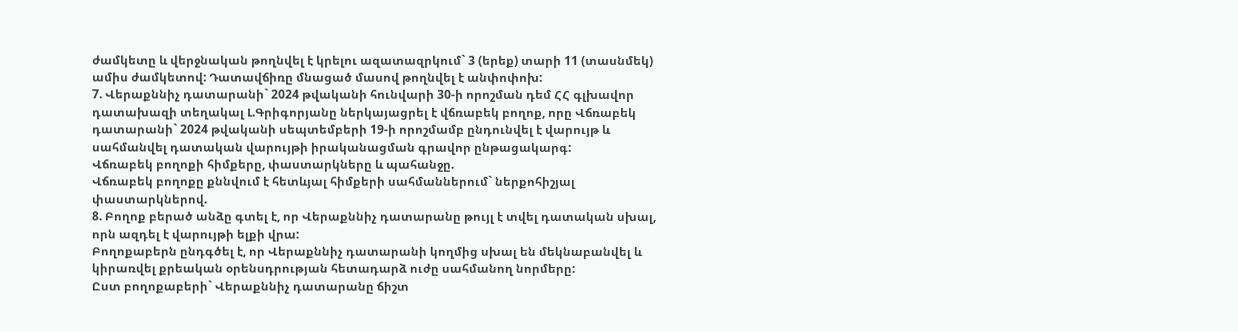ժամկետը և վերջնական թողնվել է կրելու ազատազրկում` 3 (երեք) տարի 11 (տասնմեկ) ամիս ժամկետով: Դատավճիռը մնացած մասով թողնվել է անփոփոխ:
7. Վերաքննիչ դատարանի` 2024 թվականի հունվարի 30-ի որոշման դեմ ՀՀ գլխավոր դատախազի տեղակալ Լ.Գրիգորյանը ներկայացրել է վճռաբեկ բողոք, որը Վճռաբեկ դատարանի` 2024 թվականի սեպտեմբերի 19-ի որոշմամբ ընդունվել է վարույթ և սահմանվել դատական վարույթի իրականացման գրավոր ընթացակարգ:
Վճռաբեկ բողոքի հիմքերը, փաստարկները և պահանջը.
Վճռաբեկ բողոքը քննվում է հետևյալ հիմքերի սահմաններում` ներքոհիշյալ փաստարկներով.
8. Բողոք բերած անձը գտել է, որ Վերաքննիչ դատարանը թույլ է տվել դատական սխալ, որն ազդել է վարույթի ելքի վրա:
Բողոքաբերն ընդգծել է, որ Վերաքննիչ դատարանի կողմից սխալ են մեկնաբանվել և կիրառվել քրեական օրենսդրության հետադարձ ուժը սահմանող նորմերը:
Ըստ բողոքաբերի` Վերաքննիչ դատարանը ճիշտ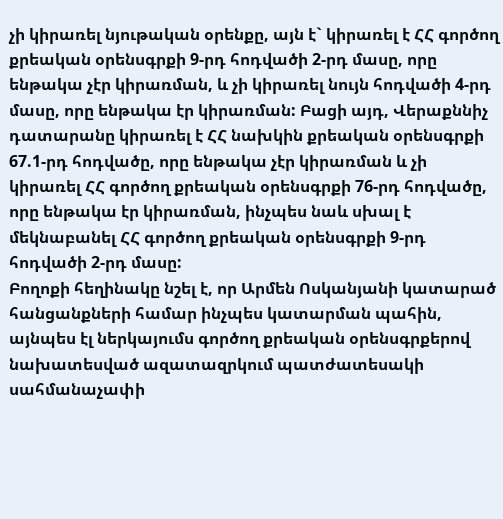չի կիրառել նյութական օրենքը, այն է` կիրառել է ՀՀ գործող քրեական օրենսգրքի 9-րդ հոդվածի 2-րդ մասը, որը ենթակա չէր կիրառման, և չի կիրառել նույն հոդվածի 4-րդ մասը, որը ենթակա էր կիրառման: Բացի այդ, Վերաքննիչ դատարանը կիրառել է ՀՀ նախկին քրեական օրենսգրքի 67.1-րդ հոդվածը, որը ենթակա չէր կիրառման և չի կիրառել ՀՀ գործող քրեական օրենսգրքի 76-րդ հոդվածը, որը ենթակա էր կիրառման, ինչպես նաև սխալ է մեկնաբանել ՀՀ գործող քրեական օրենսգրքի 9-րդ հոդվածի 2-րդ մասը:
Բողոքի հեղինակը նշել է, որ Արմեն Ոսկանյանի կատարած հանցանքների համար ինչպես կատարման պահին, այնպես էլ ներկայումս գործող քրեական օրենսգրքերով նախատեսված ազատազրկում պատժատեսակի սահմանաչափի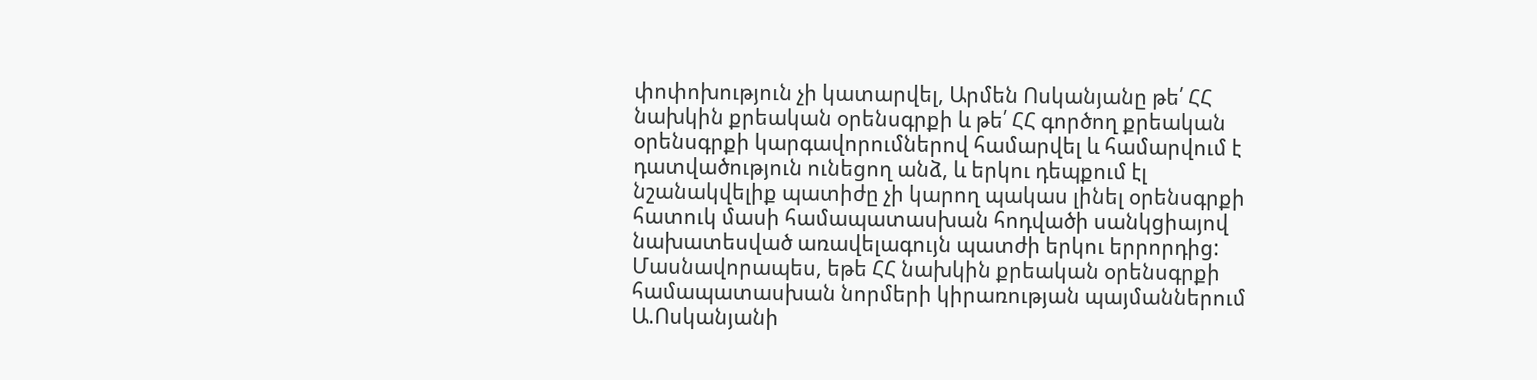փոփոխություն չի կատարվել, Արմեն Ոսկանյանը թե՛ ՀՀ նախկին քրեական օրենսգրքի և թե՛ ՀՀ գործող քրեական օրենսգրքի կարգավորումներով համարվել և համարվում է դատվածություն ունեցող անձ, և երկու դեպքում էլ նշանակվելիք պատիժը չի կարող պակաս լինել օրենսգրքի հատուկ մասի համապատասխան հոդվածի սանկցիայով նախատեսված առավելագույն պատժի երկու երրորդից:
Մասնավորապես, եթե ՀՀ նախկին քրեական օրենսգրքի համապատասխան նորմերի կիրառության պայմաններում Ա.Ոսկանյանի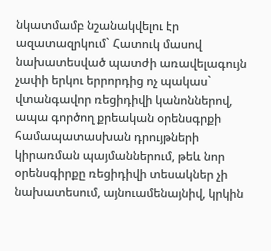նկատմամբ նշանակվելու էր ազատազրկում` Հատուկ մասով նախատեսված պատժի առավելագույն չափի երկու երրորդից ոչ պակաս` վտանգավոր ռեցիդիվի կանոններով, ապա գործող քրեական օրենսգրքի համապատասխան դրույթների կիրառման պայմաններում, թեև նոր օրենսգիրքը ռեցիդիվի տեսակներ չի նախատեսում, այնուամենայնիվ, կրկին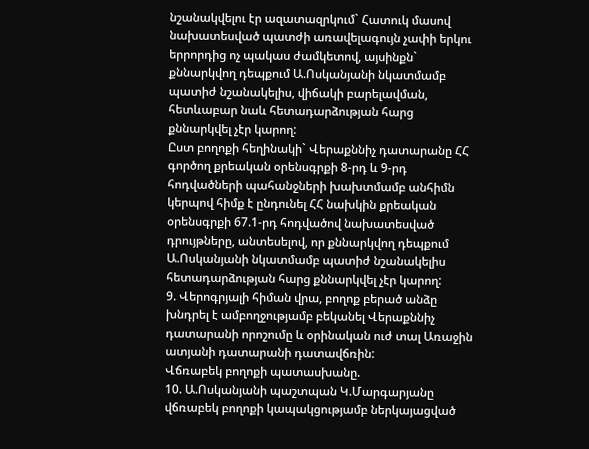նշանակվելու էր ազատազրկում` Հատուկ մասով նախատեսված պատժի առավելագույն չափի երկու երրորդից ոչ պակաս ժամկետով, այսինքն` քննարկվող դեպքում Ա.Ոսկանյանի նկատմամբ պատիժ նշանակելիս, վիճակի բարելավման, հետևաբար նաև հետադարձության հարց քննարկվել չէր կարող:
Ըստ բողոքի հեղինակի` Վերաքննիչ դատարանը ՀՀ գործող քրեական օրենսգրքի 8-րդ և 9-րդ հոդվածների պահանջների խախտմամբ անհիմն կերպով հիմք է ընդունել ՀՀ նախկին քրեական օրենսգրքի 67.1-րդ հոդվածով նախատեսված դրույթները, անտեսելով, որ քննարկվող դեպքում Ա.Ոսկանյանի նկատմամբ պատիժ նշանակելիս հետադարձության հարց քննարկվել չէր կարող:
9. Վերոգրյալի հիման վրա, բողոք բերած անձը խնդրել է ամբողջությամբ բեկանել Վերաքննիչ դատարանի որոշումը և օրինական ուժ տալ Առաջին ատյանի դատարանի դատավճռին:
Վճռաբեկ բողոքի պատասխանը.
10. Ա.Ոսկանյանի պաշտպան Կ.Մարգարյանը վճռաբեկ բողոքի կապակցությամբ ներկայացված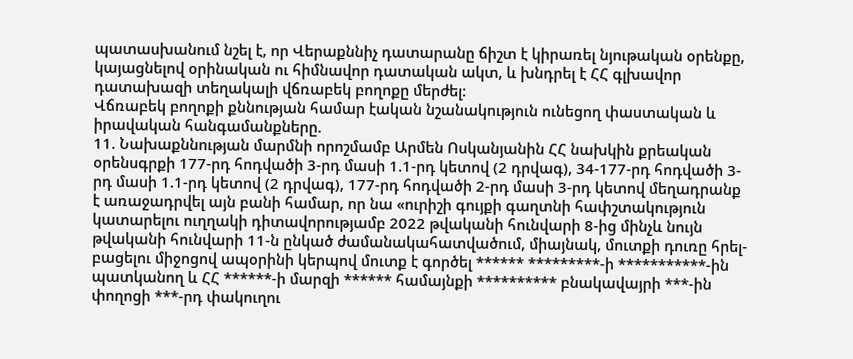պատասխանում նշել է, որ Վերաքննիչ դատարանը ճիշտ է կիրառել նյութական օրենքը, կայացնելով օրինական ու հիմնավոր դատական ակտ, և խնդրել է ՀՀ գլխավոր դատախազի տեղակալի վճռաբեկ բողոքը մերժել:
Վճռաբեկ բողոքի քննության համար էական նշանակություն ունեցող փաստական և իրավական հանգամանքները.
11. Նախաքննության մարմնի որոշմամբ Արմեն Ոսկանյանին ՀՀ նախկին քրեական օրենսգրքի 177-րդ հոդվածի 3-րդ մասի 1.1-րդ կետով (2 դրվագ), 34-177-րդ հոդվածի 3-րդ մասի 1.1-րդ կետով (2 դրվագ), 177-րդ հոդվածի 2-րդ մասի 3-րդ կետով մեղադրանք է առաջադրվել այն բանի համար, որ նա «ուրիշի գույքի գաղտնի հափշտակություն կատարելու ուղղակի դիտավորությամբ 2022 թվականի հունվարի 8-ից մինչև նույն թվականի հունվարի 11-ն ընկած ժամանակահատվածում, միայնակ, մուտքի դուռը հրել-բացելու միջոցով ապօրինի կերպով մուտք է գործել ****** *********-ի ***********-ին պատկանող և ՀՀ ******-ի մարզի ****** համայնքի ********** բնակավայրի ***-ին փողոցի ***-րդ փակուղու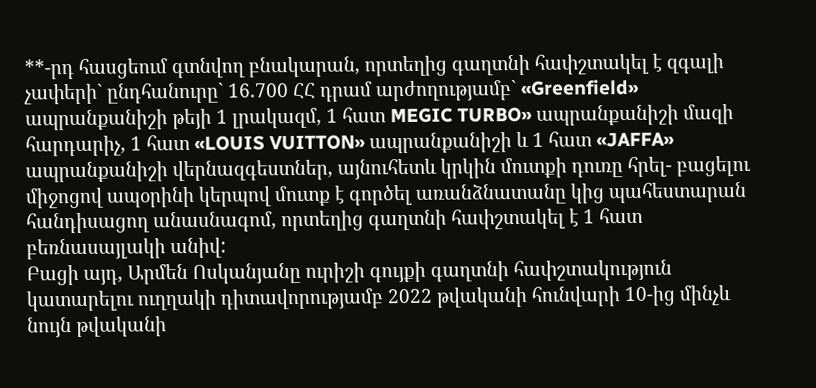**-րդ հասցեում գտնվող բնակարան, որտեղից գաղտնի հափշտակել է զգալի չափերի` ընդհանուրը` 16.700 ՀՀ դրամ արժողությամբ` «Greenfield» ապրանքանիշի թեյի 1 լրակազմ, 1 հատ MEGIC TURBO» ապրանքանիշի մազի հարդարիչ, 1 հատ «LOUIS VUITTON» ապրանքանիշի և 1 հատ «JAFFA» ապրանքանիշի վերնազգեստներ, այնուհետև կրկին մուտքի դուռը հրել- բացելու միջոցով ապօրինի կերպով մուտք է գործել առանձնատանը կից պահեստարան հանդիսացող անասնագոմ, որտեղից գաղտնի հափշտակել է 1 հատ բեռնասայլակի անիվ:
Բացի այդ, Արմեն Ոսկանյանը ուրիշի գույքի գաղտնի հափշտակություն կատարելու ուղղակի դիտավորությամբ 2022 թվականի հունվարի 10-ից մինչև նույն թվականի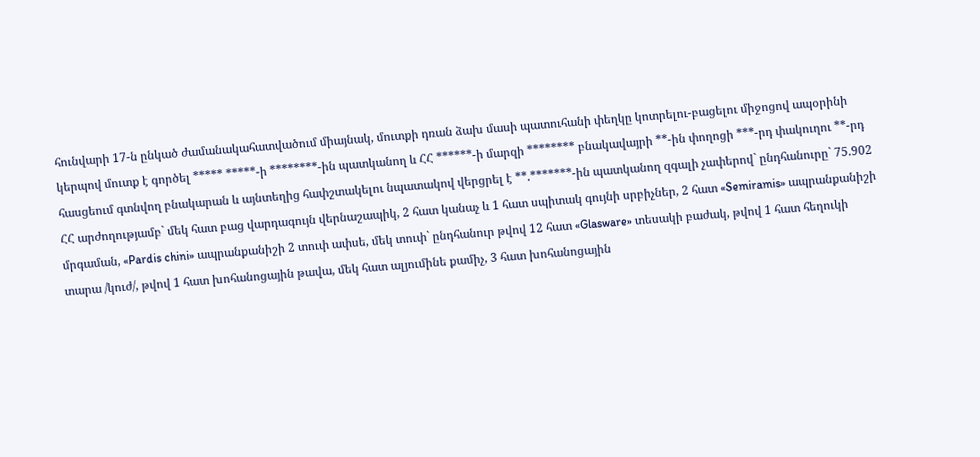հունվարի 17-ն ընկած ժամանակահատվածում միայնակ, մուտքի դռան ձախ մասի պատուհանի փեղկը կոտրելու-բացելու միջոցով ապօրինի կերպով մուտք է գործել ***** *****-ի ********-ին պատկանող և ՀՀ ******-ի մարզի ******** բնակավայրի **-ին փողոցի ***-րդ փակուղու **-րդ հասցեում գտնվող բնակարան և այնտեղից հափշտակելու նպատակով վերցրել է **.*******-ին պատկանող զգալի չափերով` ընդհանուրը` 75.902 ՀՀ արժողությամբ` մեկ հատ բաց վարդագույն վերնաշապիկ, 2 հատ կանաչ և 1 հատ սպիտակ գույնի սրբիչներ, 2 հատ «Semiramis» ապրանքանիշի մրգաման, «Pardis chini» ապրանքանիշի 2 տուփ ափսե, մեկ տուփ` ընդհանուր թվով 12 հատ «Glasware» տեսակի բաժակ, թվով 1 հատ հեղուկի տարա /կուժ/, թվով 1 հատ խոհանոցային թավա, մեկ հատ ալյումինե քամիչ, 3 հատ խոհանոցային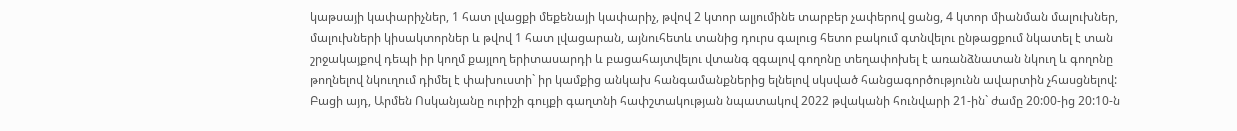կաթսայի կափարիչներ, 1 հատ լվացքի մեքենայի կափարիչ, թվով 2 կտոր ալյումինե տարբեր չափերով ցանց, 4 կտոր միանման մալուխներ, մալուխների կիսակտորներ և թվով 1 հատ լվացարան, այնուհետև տանից դուրս գալուց հետո բակում գտնվելու ընթացքում նկատել է տան շրջակայքով դեպի իր կողմ քայլող երիտասարդի և բացահայտվելու վտանգ զգալով գողոնը տեղափոխել է առանձնատան նկուղ և գողոնը թողնելով նկուղում դիմել է փախուստի` իր կամքից անկախ հանգամանքներից ելնելով սկսված հանցագործությունն ավարտին չհասցնելով:
Բացի այդ, Արմեն Ոսկանյանը ուրիշի գույքի գաղտնի հափշտակության նպատակով 2022 թվականի հունվարի 21-ին` ժամը 20:00-ից 20:10-ն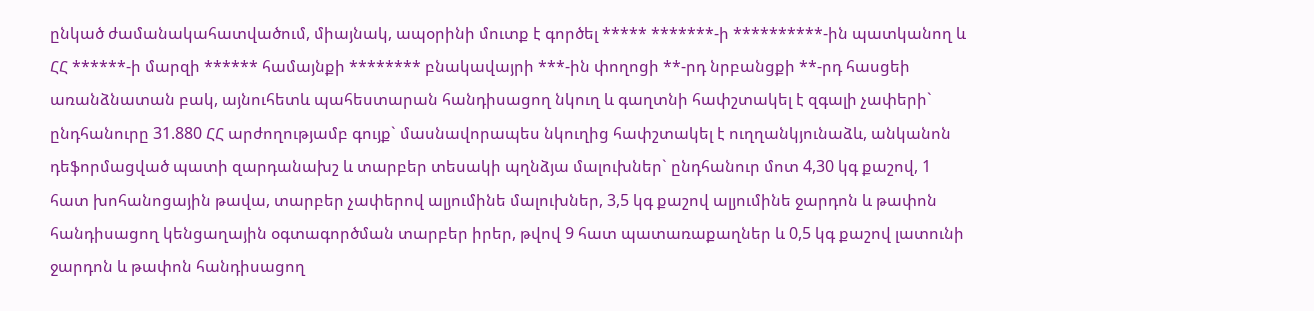ընկած ժամանակահատվածում, միայնակ, ապօրինի մուտք է գործել ***** *******-ի **********-ին պատկանող և ՀՀ ******-ի մարզի ****** համայնքի ******** բնակավայրի ***-ին փողոցի **-րդ նրբանցքի **-րդ հասցեի առանձնատան բակ, այնուհետև պահեստարան հանդիսացող նկուղ և գաղտնի հափշտակել է զգալի չափերի` ընդհանուրը 31.880 ՀՀ արժողությամբ գույք` մասնավորապես նկուղից հափշտակել է ուղղանկյունաձև, անկանոն դեֆորմացված պատի զարդանախշ և տարբեր տեսակի պղնձյա մալուխներ` ընդհանուր մոտ 4,30 կգ քաշով, 1 հատ խոհանոցային թավա, տարբեր չափերով ալյումինե մալուխներ, 3,5 կգ քաշով ալյումինե ջարդոն և թափոն հանդիսացող կենցաղային օգտագործման տարբեր իրեր, թվով 9 հատ պատառաքաղներ և 0,5 կգ քաշով լատունի ջարդոն և թափոն հանդիսացող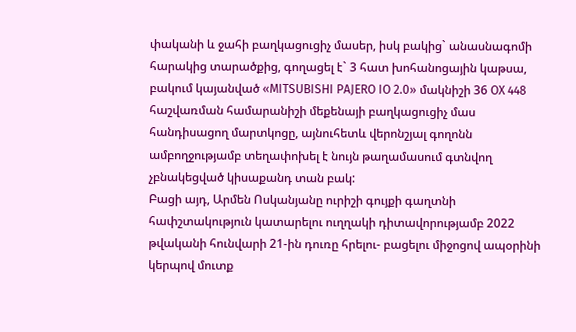փականի և ջահի բաղկացուցիչ մասեր, իսկ բակից` անասնագոմի հարակից տարածքից, գողացել է` 3 հատ խոհանոցային կաթսա, բակում կայանված «MITSUBISHI PAJERO IO 2.0» մակնիշի 36 OX 448 հաշվառման համարանիշի մեքենայի բաղկացուցիչ մաս հանդիսացող մարտկոցը, այնուհետև վերոնշյալ գողոնն ամբողջությամբ տեղափոխել է նույն թաղամասում գտնվող չբնակեցված կիսաքանդ տան բակ:
Բացի այդ, Արմեն Ոսկանյանը ուրիշի գույքի գաղտնի հափշտակություն կատարելու ուղղակի դիտավորությամբ 2022 թվականի հունվարի 21-ին դուռը հրելու- բացելու միջոցով ապօրինի կերպով մուտք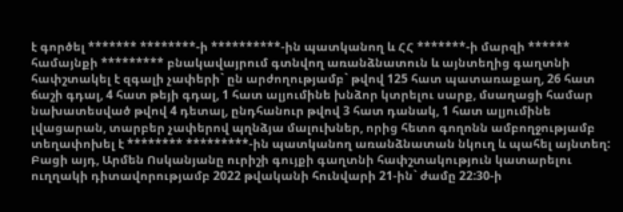է գործել ******* ********-ի **********-ին պատկանող և ՀՀ *******-ի մարզի ****** համայնքի ********* բնակավայրում գտնվող առանձնատուն և այնտեղից գաղտնի հափշտակել է զգալի չափերի` ըն արժողությամբ` թվով 125 հատ պատառաքաղ, 26 հատ ճաշի գդալ, 4 հատ թեյի գդալ, 1 հատ ալյումինե խնձոր կտրելու սարք, մսաղացի համար նախատեսված թվով 4 դետալ, ընդհանուր թվով 3 հատ դանակ, 1 հատ ալյումինե լվացարան, տարբեր չափերով պղնձյա մալուխներ, որից հետո գողոնն ամբողջությամբ տեղափոխել է ******** *********-ին պատկանող առանձնատան նկուղ և պահել այնտեղ:
Բացի այդ, Արմեն Ոսկանյանը ուրիշի գույքի գաղտնի հափշտակություն կատարելու ուղղակի դիտավորությամբ 2022 թվականի հունվարի 21-ին` ժամը 22:30-ի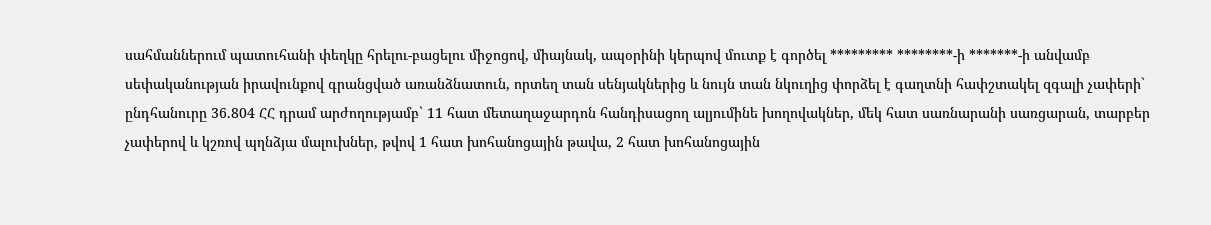սահմաններում պատուհանի փեղկը հրելու-բացելու միջոցով, միայնակ, ապօրինի կերպով մուտք է գործել ********* ********-ի *******-ի անվամբ սեփականության իրավունքով գրանցված առանձնատուն, որտեղ տան սենյակներից և նույն տան նկուղից փորձել է գաղտնի հափշտակել զգալի չափերի` ընդհանուրը 36.804 ՀՀ դրամ արժողությամբ` 11 հատ մետաղաջարդոն հանդիսացող ալյումինե խողովակներ, մեկ հատ սառնարանի սառցարան, տարբեր չափերով և կշռով պղնձյա մալուխներ, թվով 1 հատ խոհանոցային թավա, 2 հատ խոհանոցային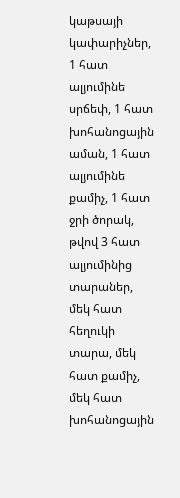կաթսայի կափարիչներ, 1 հատ ալյումինե սրճեփ, 1 հատ խոհանոցային աման, 1 հատ ալյումինե քամիչ, 1 հատ ջրի ծորակ, թվով 3 հատ ալյումինից տարաներ, մեկ հատ հեղուկի տարա, մեկ հատ քամիչ, մեկ հատ խոհանոցային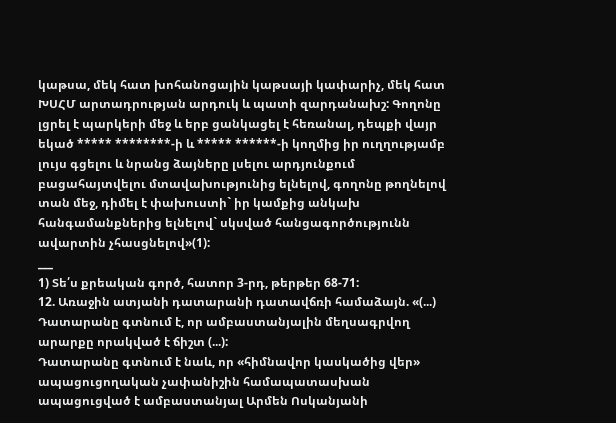կաթսա, մեկ հատ խոհանոցային կաթսայի կափարիչ, մեկ հատ ԽՍՀՄ արտադրության արդուկ և պատի զարդանախշ: Գողոնը լցրել է պարկերի մեջ և երբ ցանկացել է հեռանալ, դեպքի վայր եկած ***** ********-ի և ***** ******-ի կողմից իր ուղղությամբ լույս գցելու և նրանց ձայները լսելու արդյունքում բացահայտվելու մտավախությունից ելնելով, գողոնը թողնելով տան մեջ, դիմել է փախուստի` իր կամքից անկախ հանգամանքներից ելնելով` սկսված հանցագործությունն ավարտին չհասցնելով»(1):
___
1) Տե՛ս քրեական գործ, հատոր 3-րդ, թերթեր 68-71:
12. Առաջին ատյանի դատարանի դատավճռի համաձայն. «(...) Դատարանը գտնում է, որ ամբաստանյալին մեղսագրվող արարքը որակված է ճիշտ (...):
Դատարանը գտնում է նաև, որ «հիմնավոր կասկածից վեր» ապացուցողական չափանիշին համապատասխան ապացուցված է ամբաստանյալ Արմեն Ոսկանյանի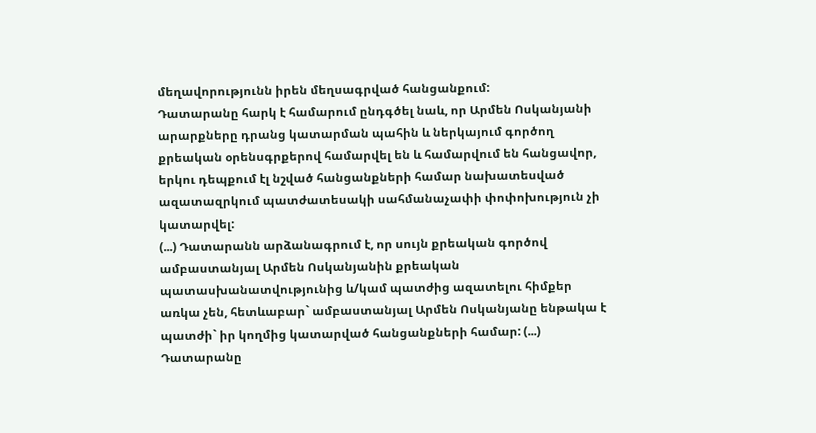մեղավորությունն իրեն մեղսագրված հանցանքում:
Դատարանը հարկ է համարում ընդգծել նաև, որ Արմեն Ոսկանյանի արարքները դրանց կատարման պահին և ներկայում գործող քրեական օրենսգրքերով համարվել են և համարվում են հանցավոր, երկու դեպքում էլ նշված հանցանքների համար նախատեսված ազատազրկում պատժատեսակի սահմանաչափի փոփոխություն չի կատարվել:
(...) Դատարանն արձանագրում է, որ սույն քրեական գործով ամբաստանյալ Արմեն Ոսկանյանին քրեական պատասխանատվությունից և/կամ պատժից ազատելու հիմքեր առկա չեն, հետևաբար` ամբաստանյալ Արմեն Ոսկանյանը ենթակա է պատժի` իր կողմից կատարված հանցանքների համար: (...)
Դատարանը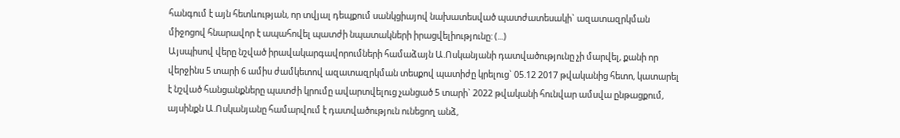հանգում է այն հետևության, որ տվյալ դեպքում սանկցիայով նախատեսված պատժատեսակի` ազատազրկման միջոցով հնարավոր է ապահովել պատժի նպատակների իրացվելիությունը: (...)
Այսպիսով վերը նշված իրավակարգավորումների համաձայն Ա.Ոսկանյանի դատվածությունը չի մարվել, քանի որ վերջինս 5 տարի 6 ամիս ժամկետով ազատազրկման տեսքով պատիժը կրելուց` 05.12 2017 թվականից հետո, կատարել է նշված հանցանքները պատժի կրումը ավարտվելուց չանցած 5 տարի` 2022 թվականի հունվար ամսվա ընթացքում, այսինքն Ա.Ոսկանյանը համարվում է դատվածություն ունեցող անձ,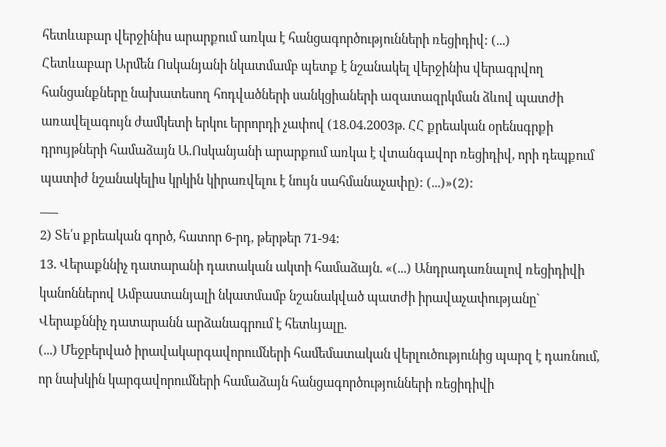հետևաբար վերջինիս արարքում առկա է հանցագործությունների ռեցիդիվ: (...)
Հետևաբար Արմեն Ոսկանյանի նկատմամբ պետք է նշանակել վերջինիս վերագրվող հանցանքները նախատեսող հոդվածների սանկցիաների ազատազրկման ձևով պատժի առավելագույն ժամկետի երկու երրորդի չափով (18.04.2003թ. ՀՀ քրեական օրենսգրքի դրույթների համաձայն Ա.Ոսկանյանի արարքում առկա է վտանգավոր ռեցիդիվ, որի դեպքում պատիժ նշանակելիս կրկին կիրառվելու է նույն սահմանաչափը): (...)»(2):
___
2) Տե՛ս քրեական գործ, հատոր 6-րդ, թերթեր 71-94:
13. Վերաքննիչ դատարանի դատական ակտի համաձայն. «(...) Անդրադառնալով ռեցիդիվի կանոններով Ամբաստանյալի նկատմամբ նշանակված պատժի իրավաչափությանը` Վերաքննիչ դատարանն արձանագրում է հետևյալը.
(...) Մեջբերված իրավակարգավորումների համեմատական վերլուծությունից պարզ է դառնում, որ նախկին կարգավորումների համաձայն հանցագործությունների ռեցիդիվի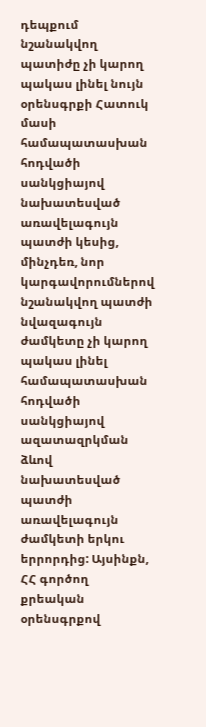դեպքում նշանակվող պատիժը չի կարող պակաս լինել նույն օրենսգրքի Հատուկ մասի համապատասխան հոդվածի սանկցիայով նախատեսված առավելագույն պատժի կեսից, մինչդեռ, նոր կարգավորումներով նշանակվող պատժի նվազագույն ժամկետը չի կարող պակաս լինել համապատասխան հոդվածի սանկցիայով ազատազրկման ձևով նախատեսված պատժի առավելագույն ժամկետի երկու երրորդից: Այսինքն, ՀՀ գործող քրեական օրենսգրքով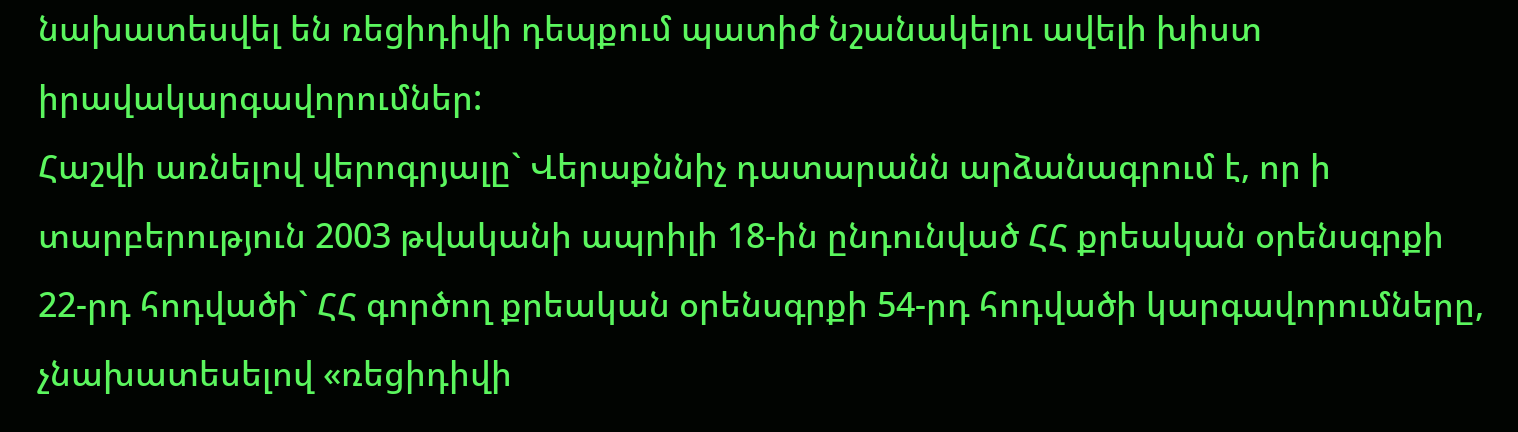նախատեսվել են ռեցիդիվի դեպքում պատիժ նշանակելու ավելի խիստ իրավակարգավորումներ:
Հաշվի առնելով վերոգրյալը` Վերաքննիչ դատարանն արձանագրում է, որ ի տարբերություն 2003 թվականի ապրիլի 18-ին ընդունված ՀՀ քրեական օրենսգրքի 22-րդ հոդվածի` ՀՀ գործող քրեական օրենսգրքի 54-րդ հոդվածի կարգավորումները, չնախատեսելով «ռեցիդիվի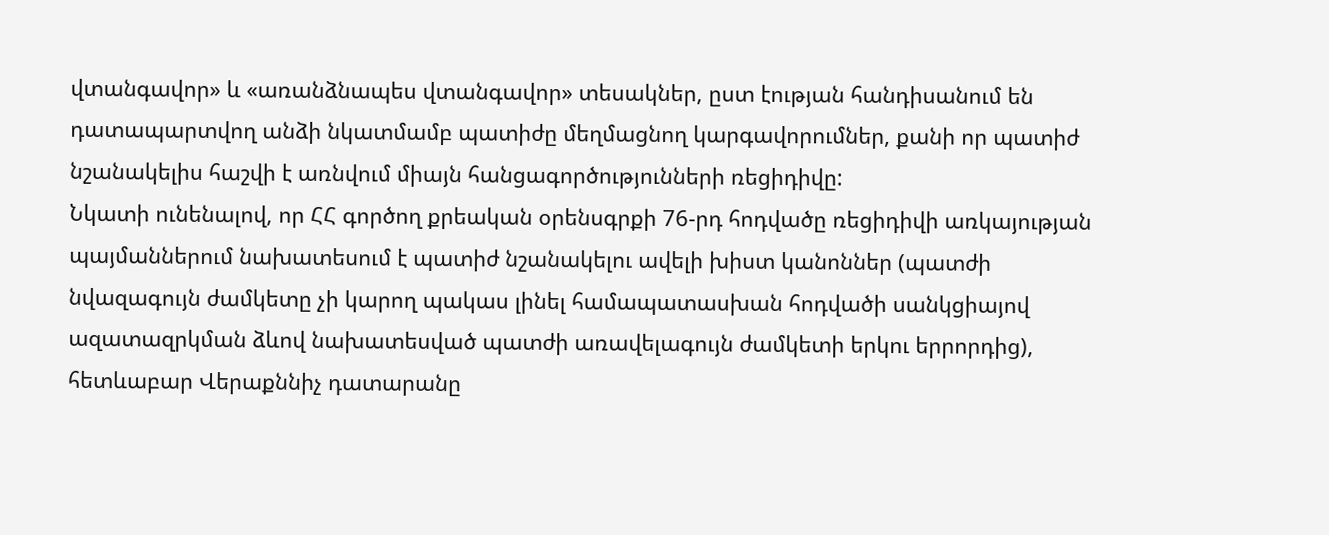վտանգավոր» և «առանձնապես վտանգավոր» տեսակներ, ըստ էության հանդիսանում են դատապարտվող անձի նկատմամբ պատիժը մեղմացնող կարգավորումներ, քանի որ պատիժ նշանակելիս հաշվի է առնվում միայն հանցագործությունների ռեցիդիվը:
Նկատի ունենալով, որ ՀՀ գործող քրեական օրենսգրքի 76-րդ հոդվածը ռեցիդիվի առկայության պայմաններում նախատեսում է պատիժ նշանակելու ավելի խիստ կանոններ (պատժի նվազագույն ժամկետը չի կարող պակաս լինել համապատասխան հոդվածի սանկցիայով ազատազրկման ձևով նախատեսված պատժի առավելագույն ժամկետի երկու երրորդից), հետևաբար Վերաքննիչ դատարանը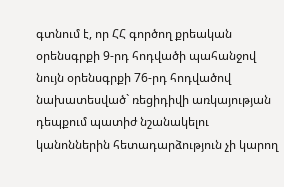գտնում է, որ ՀՀ գործող քրեական օրենսգրքի 9-րդ հոդվածի պահանջով նույն օրենսգրքի 76-րդ հոդվածով նախատեսված` ռեցիդիվի առկայության դեպքում պատիժ նշանակելու կանոններին հետադարձություն չի կարող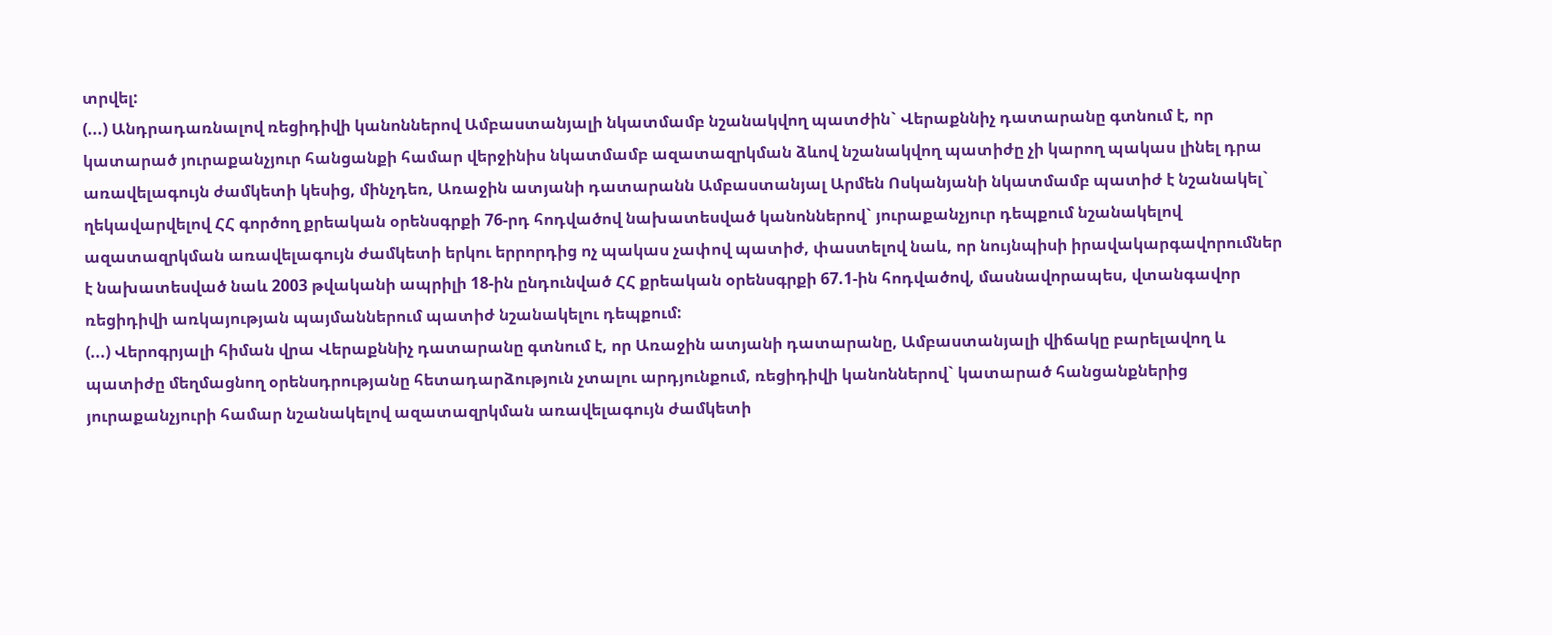տրվել:
(...) Անդրադառնալով ռեցիդիվի կանոններով Ամբաստանյալի նկատմամբ նշանակվող պատժին` Վերաքննիչ դատարանը գտնում է, որ կատարած յուրաքանչյուր հանցանքի համար վերջինիս նկատմամբ ազատազրկման ձևով նշանակվող պատիժը չի կարող պակաս լինել դրա առավելագույն ժամկետի կեսից, մինչդեռ, Առաջին ատյանի դատարանն Ամբաստանյալ Արմեն Ոսկանյանի նկատմամբ պատիժ է նշանակել` ղեկավարվելով ՀՀ գործող քրեական օրենսգրքի 76-րդ հոդվածով նախատեսված կանոններով` յուրաքանչյուր դեպքում նշանակելով ազատազրկման առավելագույն ժամկետի երկու երրորդից ոչ պակաս չափով պատիժ, փաստելով նաև, որ նույնպիսի իրավակարգավորումներ է նախատեսված նաև 2003 թվականի ապրիլի 18-ին ընդունված ՀՀ քրեական օրենսգրքի 67.1-ին հոդվածով, մասնավորապես, վտանգավոր ռեցիդիվի առկայության պայմաններում պատիժ նշանակելու դեպքում:
(...) Վերոգրյալի հիման վրա Վերաքննիչ դատարանը գտնում է, որ Առաջին ատյանի դատարանը, Ամբաստանյալի վիճակը բարելավող և պատիժը մեղմացնող օրենսդրությանը հետադարձություն չտալու արդյունքում, ռեցիդիվի կանոններով` կատարած հանցանքներից յուրաքանչյուրի համար նշանակելով ազատազրկման առավելագույն ժամկետի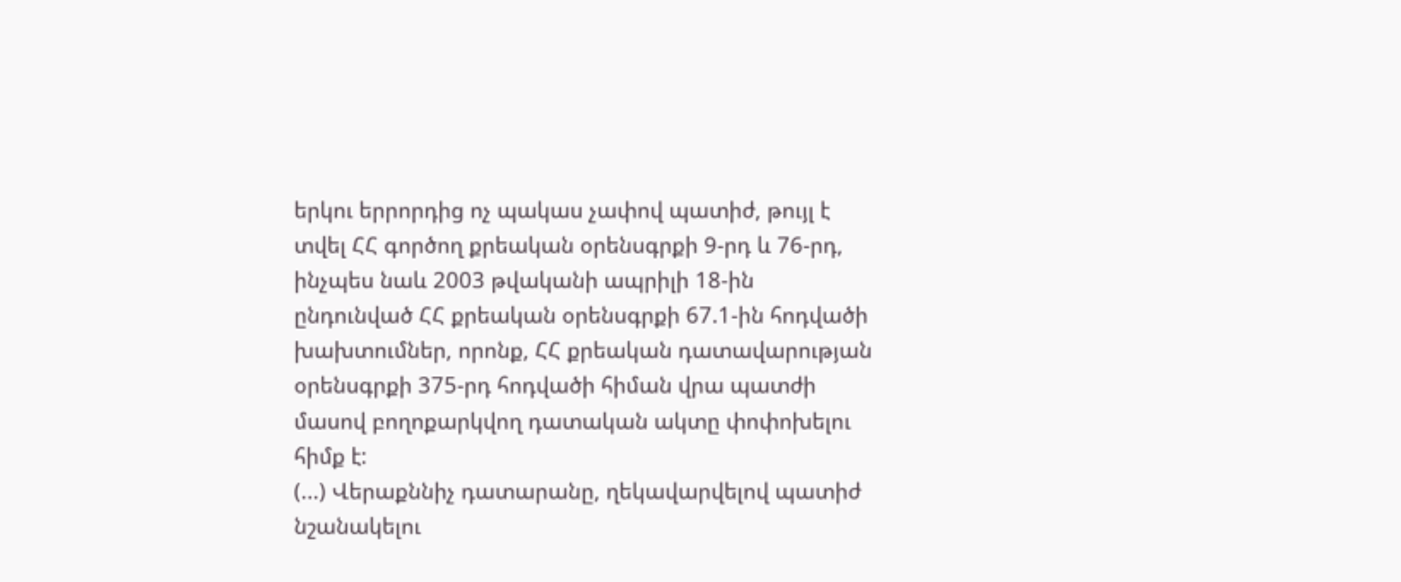երկու երրորդից ոչ պակաս չափով պատիժ, թույլ է տվել ՀՀ գործող քրեական օրենսգրքի 9-րդ և 76-րդ, ինչպես նաև 2003 թվականի ապրիլի 18-ին ընդունված ՀՀ քրեական օրենսգրքի 67.1-ին հոդվածի խախտումներ, որոնք, ՀՀ քրեական դատավարության օրենսգրքի 375-րդ հոդվածի հիման վրա պատժի մասով բողոքարկվող դատական ակտը փոփոխելու հիմք է:
(...) Վերաքննիչ դատարանը, ղեկավարվելով պատիժ նշանակելու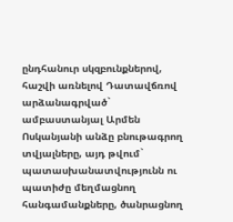ընդհանուր սկզբունքներով, հաշվի առնելով Դատավճռով արձանագրված` ամբաստանյալ Արմեն Ոսկանյանի անձը բնութագրող տվյալները, այդ թվում` պատասխանատվությունն ու պատիժը մեղմացնող հանգամանքները, ծանրացնող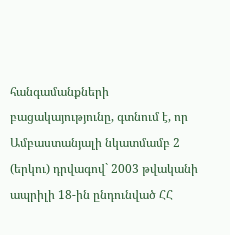հանգամանքների բացակայությունը, գտնում է, որ Ամբաստանյալի նկատմամբ 2 (երկու) դրվագով` 2003 թվականի ապրիլի 18-ին ընդունված ՀՀ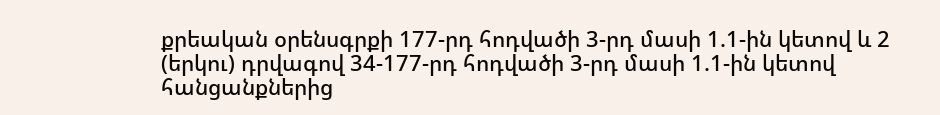քրեական օրենսգրքի 177-րդ հոդվածի 3-րդ մասի 1.1-ին կետով և 2 (երկու) դրվագով 34-177-րդ հոդվածի 3-րդ մասի 1.1-ին կետով հանցանքներից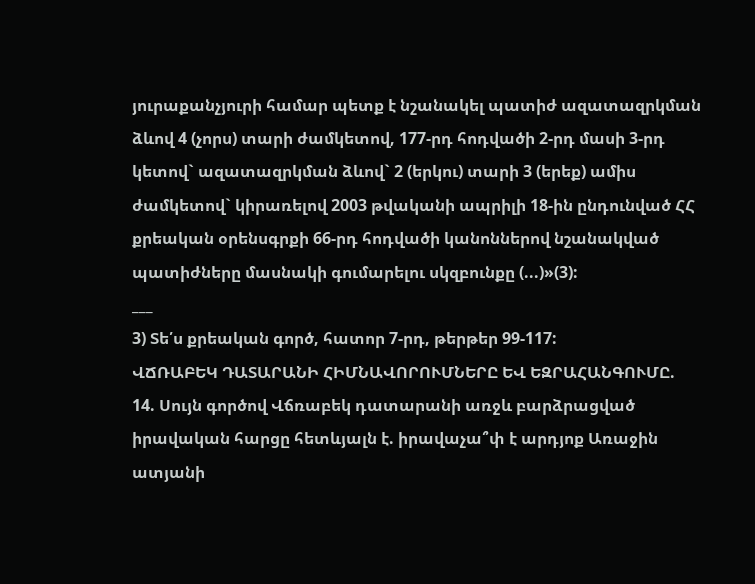յուրաքանչյուրի համար պետք է նշանակել պատիժ ազատազրկման ձևով 4 (չորս) տարի ժամկետով, 177-րդ հոդվածի 2-րդ մասի 3-րդ կետով` ազատազրկման ձևով` 2 (երկու) տարի 3 (երեք) ամիս ժամկետով` կիրառելով 2003 թվականի ապրիլի 18-ին ընդունված ՀՀ քրեական օրենսգրքի 66-րդ հոդվածի կանոններով նշանակված պատիժները մասնակի գումարելու սկզբունքը (...)»(3):
___
3) Տե՛ս քրեական գործ, հատոր 7-րդ, թերթեր 99-117:
ՎՃՌԱԲԵԿ ԴԱՏԱՐԱՆԻ ՀԻՄՆԱՎՈՐՈՒՄՆԵՐԸ ԵՎ ԵԶՐԱՀԱՆԳՈՒՄԸ.
14. Սույն գործով Վճռաբեկ դատարանի առջև բարձրացված իրավական հարցը հետևյալն է. իրավաչա՞փ է արդյոք Առաջին ատյանի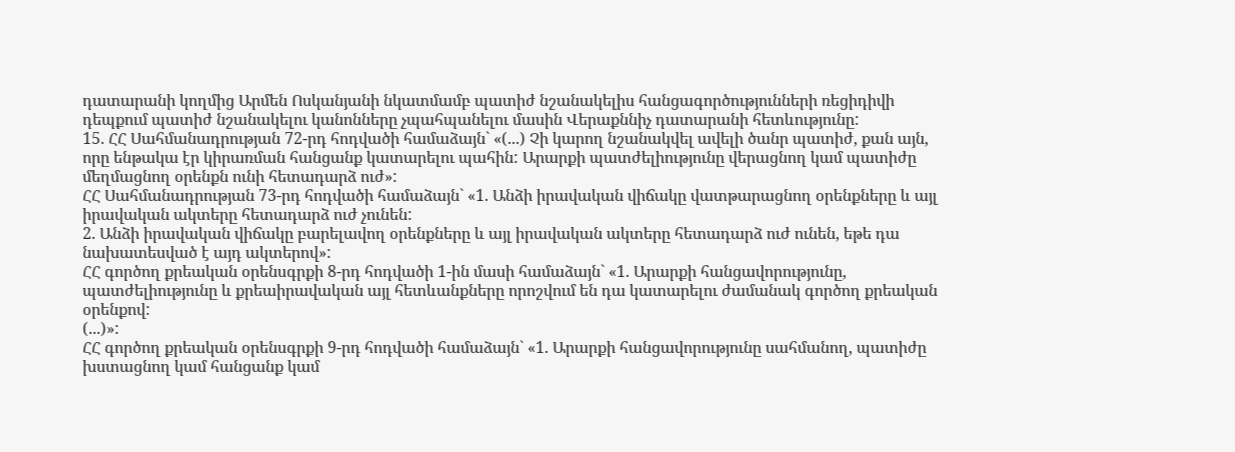դատարանի կողմից Արմեն Ոսկանյանի նկատմամբ պատիժ նշանակելիս հանցագործությունների ռեցիդիվի դեպքում պատիժ նշանակելու կանոնները չպահպանելու մասին Վերաքննիչ դատարանի հետևությունը:
15. ՀՀ Սահմանադրության 72-րդ հոդվածի համաձայն` «(...) Չի կարող նշանակվել ավելի ծանր պատիժ, քան այն, որը ենթակա էր կիրառման հանցանք կատարելու պահին: Արարքի պատժելիությունը վերացնող կամ պատիժը մեղմացնող օրենքն ունի հետադարձ ուժ»:
ՀՀ Սահմանադրության 73-րդ հոդվածի համաձայն` «1. Անձի իրավական վիճակը վատթարացնող օրենքները և այլ իրավական ակտերը հետադարձ ուժ չունեն:
2. Անձի իրավական վիճակը բարելավող օրենքները և այլ իրավական ակտերը հետադարձ ուժ ունեն, եթե դա նախատեսված է այդ ակտերով»:
ՀՀ գործող քրեական օրենսգրքի 8-րդ հոդվածի 1-ին մասի համաձայն` «1. Արարքի հանցավորությունը, պատժելիությունը և քրեաիրավական այլ հետևանքները որոշվում են դա կատարելու ժամանակ գործող քրեական օրենքով:
(...)»:
ՀՀ գործող քրեական օրենսգրքի 9-րդ հոդվածի համաձայն` «1. Արարքի հանցավորությունը սահմանող, պատիժը խստացնող կամ հանցանք կամ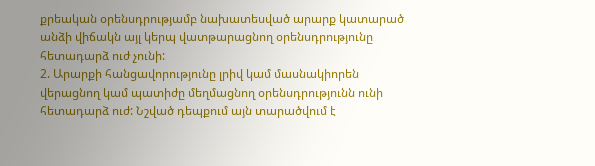քրեական օրենսդրությամբ նախատեսված արարք կատարած անձի վիճակն այլ կերպ վատթարացնող օրենսդրությունը հետադարձ ուժ չունի:
2. Արարքի հանցավորությունը լրիվ կամ մասնակիորեն վերացնող կամ պատիժը մեղմացնող օրենսդրությունն ունի հետադարձ ուժ: Նշված դեպքում այն տարածվում է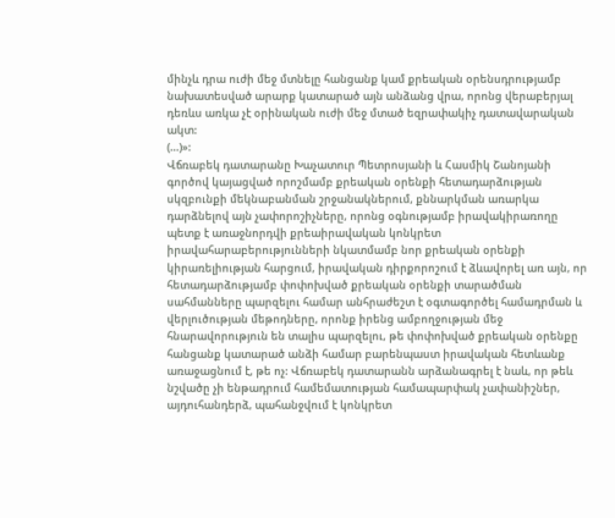մինչև դրա ուժի մեջ մտնելը հանցանք կամ քրեական օրենսդրությամբ նախատեսված արարք կատարած այն անձանց վրա, որոնց վերաբերյալ դեռևս առկա չէ օրինական ուժի մեջ մտած եզրափակիչ դատավարական ակտ:
(...)»:
Վճռաբեկ դատարանը Խաչատուր Պետրոսյանի և Հասմիկ Շանոյանի գործով կայացված որոշմամբ քրեական օրենքի հետադարձության սկզբունքի մեկնաբանման շրջանակներում, քննարկման առարկա դարձնելով այն չափորոշիչները, որոնց օգնությամբ իրավակիրառողը պետք է առաջնորդվի քրեաիրավական կոնկրետ իրավահարաբերությունների նկատմամբ նոր քրեական օրենքի կիրառելիության հարցում, իրավական դիրքորոշում է ձևավորել առ այն, որ հետադարձությամբ փոփոխված քրեական օրենքի տարածման սահմանները պարզելու համար անհրաժեշտ է օգտագործել համադրման և վերլուծության մեթոդները, որոնք իրենց ամբողջության մեջ հնարավորություն են տալիս պարզելու, թե փոփոխված քրեական օրենքը հանցանք կատարած անձի համար բարենպաստ իրավական հետևանք առաջացնում է, թե ոչ: Վճռաբեկ դատարանն արձանագրել է նաև, որ թեև նշվածը չի ենթադրում համեմատության համապարփակ չափանիշներ, այդուհանդերձ, պահանջվում է կոնկրետ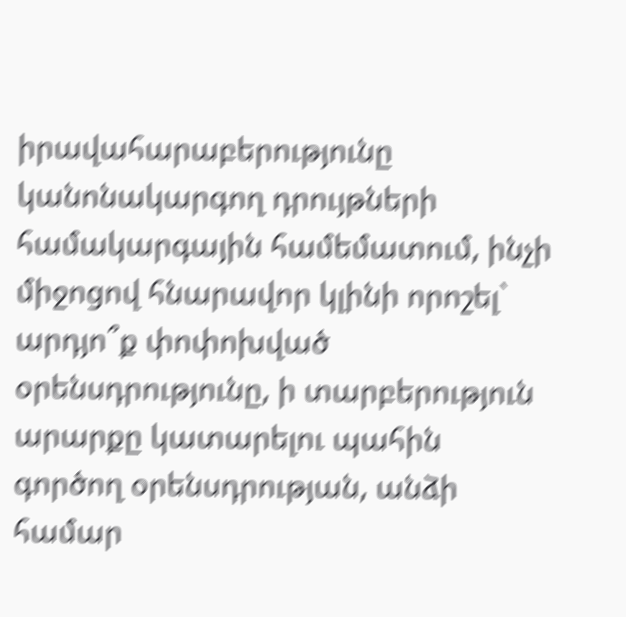իրավահարաբերությունը կանոնակարգող դրույթների համակարգային համեմատում, ինչի միջոցով հնարավոր կլինի որոշել` արդյո՞ք փոփոխված օրենսդրությունը, ի տարբերություն արարքը կատարելու պահին գործող օրենսդրության, անձի համար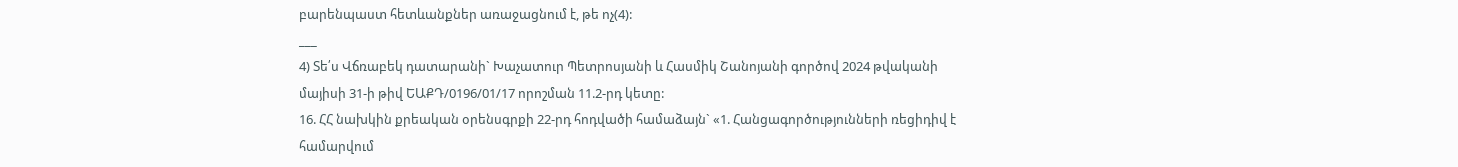բարենպաստ հետևանքներ առաջացնում է, թե ոչ(4):
___
4) Տե՛ս Վճռաբեկ դատարանի` Խաչատուր Պետրոսյանի և Հասմիկ Շանոյանի գործով 2024 թվականի մայիսի 31-ի թիվ ԵԱՔԴ/0196/01/17 որոշման 11.2-րդ կետը:
16. ՀՀ նախկին քրեական օրենսգրքի 22-րդ հոդվածի համաձայն` «1. Հանցագործությունների ռեցիդիվ է համարվում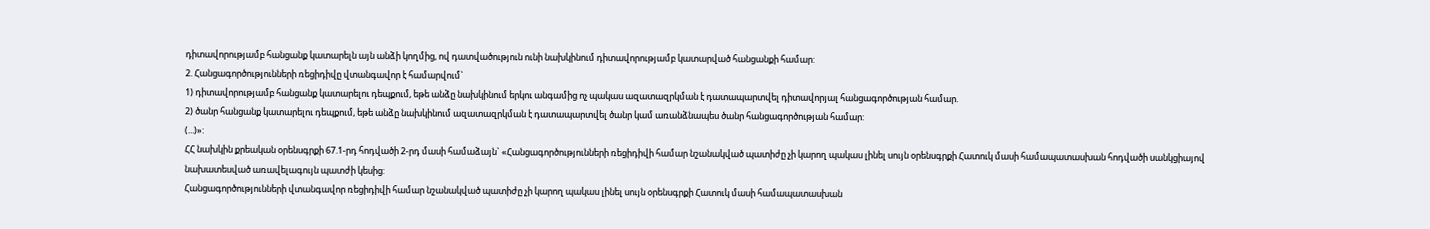դիտավորությամբ հանցանք կատարելն այն անձի կողմից, ով դատվածություն ունի նախկինում դիտավորությամբ կատարված հանցանքի համար:
2. Հանցագործությունների ռեցիդիվը վտանգավոր է համարվում`
1) դիտավորությամբ հանցանք կատարելու դեպքում, եթե անձը նախկինում երկու անգամից ոչ պակաս ազատազրկման է դատապարտվել դիտավորյալ հանցագործության համար.
2) ծանր հանցանք կատարելու դեպքում, եթե անձը նախկինում ազատազրկման է դատապարտվել ծանր կամ առանձնապես ծանր հանցագործության համար:
(...)»:
ՀՀ նախկին քրեական օրենսգրքի 67.1-րդ հոդվածի 2-րդ մասի համաձայն` «Հանցագործությունների ռեցիդիվի համար նշանակված պատիժը չի կարող պակաս լինել սույն օրենսգրքի Հատուկ մասի համապատասխան հոդվածի սանկցիայով նախատեսված առավելագույն պատժի կեսից:
Հանցագործությունների վտանգավոր ռեցիդիվի համար նշանակված պատիժը չի կարող պակաս լինել սույն օրենսգրքի Հատուկ մասի համապատասխան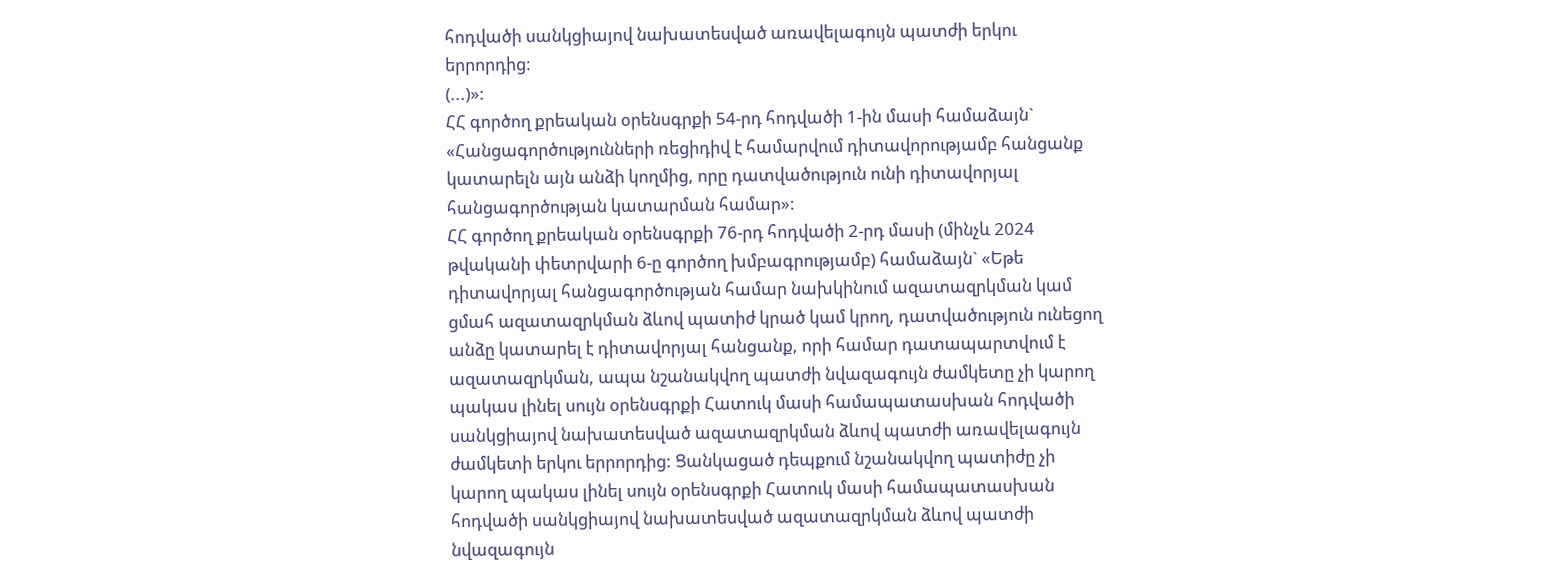հոդվածի սանկցիայով նախատեսված առավելագույն պատժի երկու երրորդից:
(...)»:
ՀՀ գործող քրեական օրենսգրքի 54-րդ հոդվածի 1-ին մասի համաձայն` «Հանցագործությունների ռեցիդիվ է համարվում դիտավորությամբ հանցանք կատարելն այն անձի կողմից, որը դատվածություն ունի դիտավորյալ հանցագործության կատարման համար»:
ՀՀ գործող քրեական օրենսգրքի 76-րդ հոդվածի 2-րդ մասի (մինչև 2024 թվականի փետրվարի 6-ը գործող խմբագրությամբ) համաձայն` «Եթե դիտավորյալ հանցագործության համար նախկինում ազատազրկման կամ ցմահ ազատազրկման ձևով պատիժ կրած կամ կրող, դատվածություն ունեցող անձը կատարել է դիտավորյալ հանցանք, որի համար դատապարտվում է ազատազրկման, ապա նշանակվող պատժի նվազագույն ժամկետը չի կարող պակաս լինել սույն օրենսգրքի Հատուկ մասի համապատասխան հոդվածի սանկցիայով նախատեսված ազատազրկման ձևով պատժի առավելագույն ժամկետի երկու երրորդից: Ցանկացած դեպքում նշանակվող պատիժը չի կարող պակաս լինել սույն օրենսգրքի Հատուկ մասի համապատասխան հոդվածի սանկցիայով նախատեսված ազատազրկման ձևով պատժի նվազագույն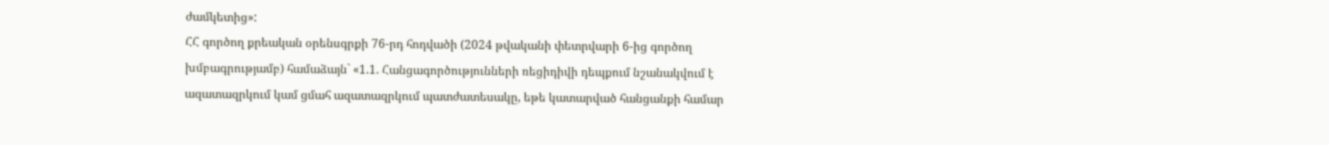ժամկետից»:
ՀՀ գործող քրեական օրենսգրքի 76-րդ հոդվածի (2024 թվականի փետրվարի 6-ից գործող խմբագրությամբ) համաձայն` «1.1. Հանցագործությունների ռեցիդիվի դեպքում նշանակվում է ազատազրկում կամ ցմահ ազատազրկում պատժատեսակը, եթե կատարված հանցանքի համար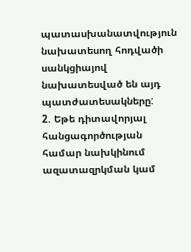պատասխանատվություն նախատեսող հոդվածի սանկցիայով նախատեսված են այդ պատժատեսակները:
2. Եթե դիտավորյալ հանցագործության համար նախկինում ազատազրկման կամ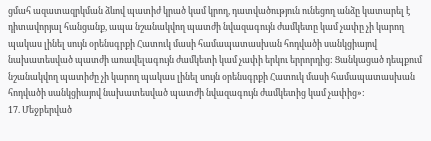ցմահ ազատազրկման ձևով պատիժ կրած կամ կրող, դատվածություն ունեցող անձը կատարել է դիտավորյալ հանցանք, ապա նշանակվող պատժի նվազագույն ժամկետը կամ չափը չի կարող պակաս լինել սույն օրենսգրքի Հատուկ մասի համապատասխան հոդվածի սանկցիայով նախատեսված պատժի առավելագույն ժամկետի կամ չափի երկու երրորդից: Ցանկացած դեպքում նշանակվող պատիժը չի կարող պակաս լինել սույն օրենսգրքի Հատուկ մասի համապատասխան հոդվածի սանկցիայով նախատեսված պատժի նվազագույն ժամկետից կամ չափից»:
17. Մեջբերված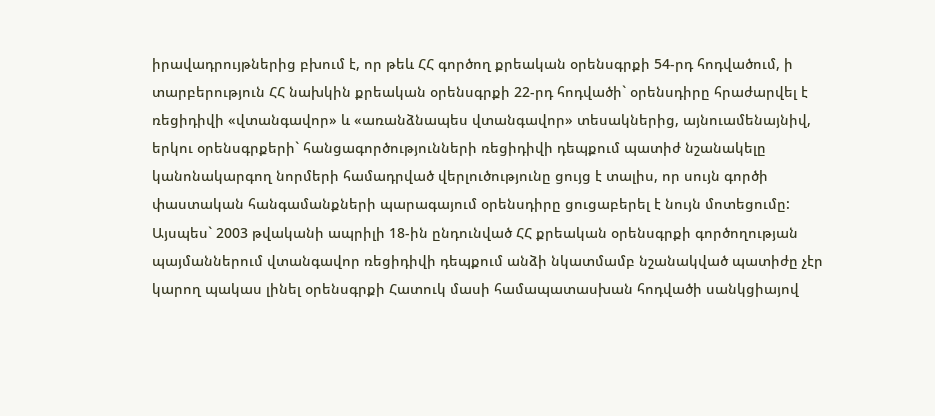իրավադրույթներից բխում է, որ թեև ՀՀ գործող քրեական օրենսգրքի 54-րդ հոդվածում, ի տարբերություն ՀՀ նախկին քրեական օրենսգրքի 22-րդ հոդվածի` օրենսդիրը հրաժարվել է ռեցիդիվի «վտանգավոր» և «առանձնապես վտանգավոր» տեսակներից, այնուամենայնիվ, երկու օրենսգրքերի` հանցագործությունների ռեցիդիվի դեպքում պատիժ նշանակելը կանոնակարգող նորմերի համադրված վերլուծությունը ցույց է տալիս, որ սույն գործի փաստական հանգամանքների պարագայում օրենսդիրը ցուցաբերել է նույն մոտեցումը:
Այսպես` 2003 թվականի ապրիլի 18-ին ընդունված ՀՀ քրեական օրենսգրքի գործողության պայմաններում վտանգավոր ռեցիդիվի դեպքում անձի նկատմամբ նշանակված պատիժը չէր կարող պակաս լինել օրենսգրքի Հատուկ մասի համապատասխան հոդվածի սանկցիայով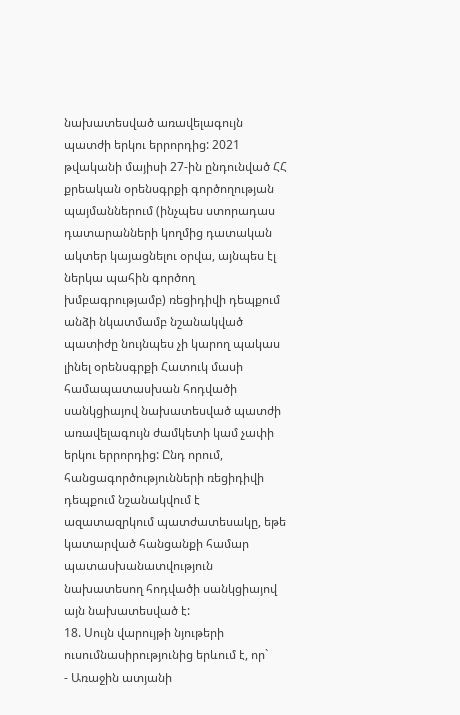նախատեսված առավելագույն պատժի երկու երրորդից: 2021 թվականի մայիսի 27-ին ընդունված ՀՀ քրեական օրենսգրքի գործողության պայմաններում (ինչպես ստորադաս դատարանների կողմից դատական ակտեր կայացնելու օրվա, այնպես էլ ներկա պահին գործող խմբագրությամբ) ռեցիդիվի դեպքում անձի նկատմամբ նշանակված պատիժը նույնպես չի կարող պակաս լինել օրենսգրքի Հատուկ մասի համապատասխան հոդվածի սանկցիայով նախատեսված պատժի առավելագույն ժամկետի կամ չափի երկու երրորդից: Ընդ որում, հանցագործությունների ռեցիդիվի դեպքում նշանակվում է ազատազրկում պատժատեսակը, եթե կատարված հանցանքի համար պատասխանատվություն նախատեսող հոդվածի սանկցիայով այն նախատեսված է:
18. Սույն վարույթի նյութերի ուսումնասիրությունից երևում է, որ`
- Առաջին ատյանի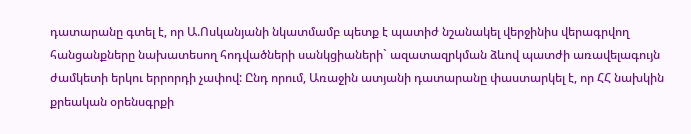դատարանը գտել է, որ Ա.Ոսկանյանի նկատմամբ պետք է պատիժ նշանակել վերջինիս վերագրվող հանցանքները նախատեսող հոդվածների սանկցիաների` ազատազրկման ձևով պատժի առավելագույն ժամկետի երկու երրորդի չափով: Ընդ որում, Առաջին ատյանի դատարանը փաստարկել է, որ ՀՀ նախկին քրեական օրենսգրքի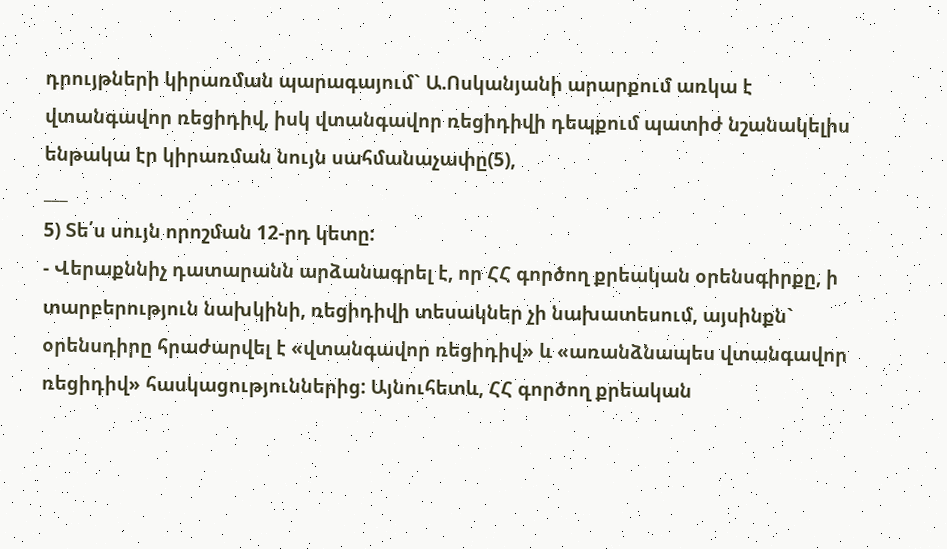դրույթների կիրառման պարագայում` Ա.Ոսկանյանի արարքում առկա է վտանգավոր ռեցիդիվ, իսկ վտանգավոր ռեցիդիվի դեպքում պատիժ նշանակելիս ենթակա էր կիրառման նույն սահմանաչափը(5),
___
5) Տե՛ս սույն որոշման 12-րդ կետը:
- Վերաքննիչ դատարանն արձանագրել է, որ ՀՀ գործող քրեական օրենսգիրքը, ի տարբերություն նախկինի, ռեցիդիվի տեսակներ չի նախատեսում, այսինքն` օրենսդիրը հրաժարվել է «վտանգավոր ռեցիդիվ» և «առանձնապես վտանգավոր ռեցիդիվ» հասկացություններից: Այնուհետև, ՀՀ գործող քրեական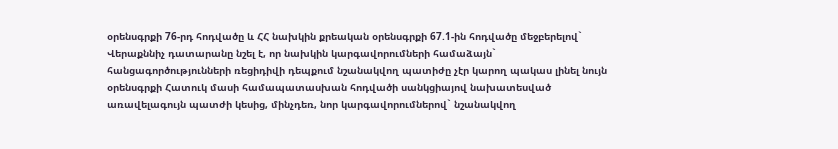օրենսգրքի 76-րդ հոդվածը և ՀՀ նախկին քրեական օրենսգրքի 67.1-ին հոդվածը մեջբերելով` Վերաքննիչ դատարանը նշել է, որ նախկին կարգավորումների համաձայն` հանցագործությունների ռեցիդիվի դեպքում նշանակվող պատիժը չէր կարող պակաս լինել նույն օրենսգրքի Հատուկ մասի համապատասխան հոդվածի սանկցիայով նախատեսված առավելագույն պատժի կեսից, մինչդեռ, նոր կարգավորումներով` նշանակվող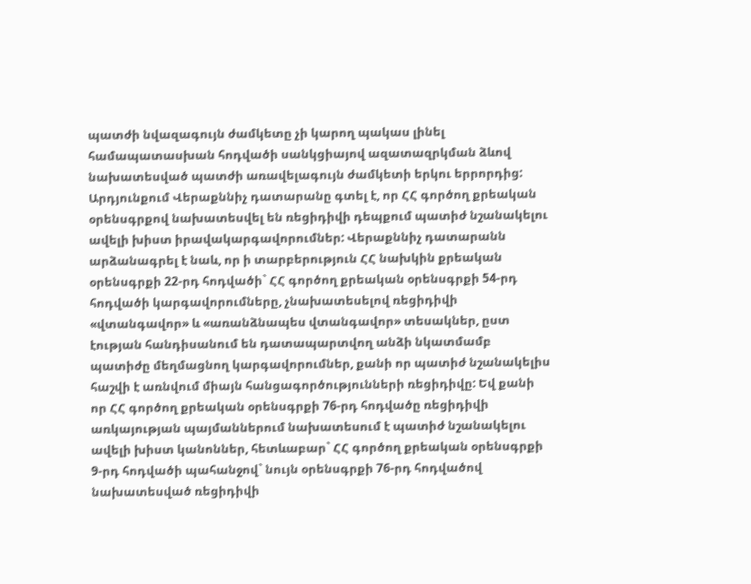պատժի նվազագույն ժամկետը չի կարող պակաս լինել համապատասխան հոդվածի սանկցիայով ազատազրկման ձևով նախատեսված պատժի առավելագույն ժամկետի երկու երրորդից: Արդյունքում Վերաքննիչ դատարանը գտել է, որ ՀՀ գործող քրեական օրենսգրքով նախատեսվել են ռեցիդիվի դեպքում պատիժ նշանակելու ավելի խիստ իրավակարգավորումներ: Վերաքննիչ դատարանն արձանագրել է նաև, որ ի տարբերություն ՀՀ նախկին քրեական օրենսգրքի 22-րդ հոդվածի` ՀՀ գործող քրեական օրենսգրքի 54-րդ հոդվածի կարգավորումները, չնախատեսելով ռեցիդիվի «վտանգավոր» և «առանձնապես վտանգավոր» տեսակներ, ըստ էության հանդիսանում են դատապարտվող անձի նկատմամբ պատիժը մեղմացնող կարգավորումներ, քանի որ պատիժ նշանակելիս հաշվի է առնվում միայն հանցագործությունների ռեցիդիվը: Եվ քանի որ ՀՀ գործող քրեական օրենսգրքի 76-րդ հոդվածը ռեցիդիվի առկայության պայմաններում նախատեսում է պատիժ նշանակելու ավելի խիստ կանոններ, հետևաբար` ՀՀ գործող քրեական օրենսգրքի 9-րդ հոդվածի պահանջով` նույն օրենսգրքի 76-րդ հոդվածով նախատեսված ռեցիդիվի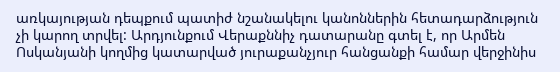առկայության դեպքում պատիժ նշանակելու կանոններին հետադարձություն չի կարող տրվել: Արդյունքում Վերաքննիչ դատարանը գտել է, որ Արմեն Ոսկանյանի կողմից կատարված յուրաքանչյուր հանցանքի համար վերջինիս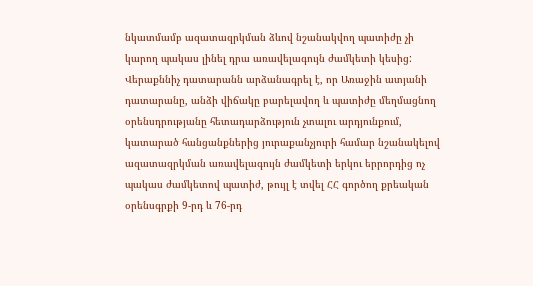նկատմամբ ազատազրկման ձևով նշանակվող պատիժը չի կարող պակաս լինել դրա առավելագույն ժամկետի կեսից: Վերաքննիչ դատարանն արձանագրել է, որ Առաջին ատյանի դատարանը, անձի վիճակը բարելավող և պատիժը մեղմացնող օրենսդրությանը հետադարձություն չտալու արդյունքում, կատարած հանցանքներից յուրաքանչյուրի համար նշանակելով ազատազրկման առավելագույն ժամկետի երկու երրորդից ոչ պակաս ժամկետով պատիժ, թույլ է տվել ՀՀ գործող քրեական օրենսգրքի 9-րդ և 76-րդ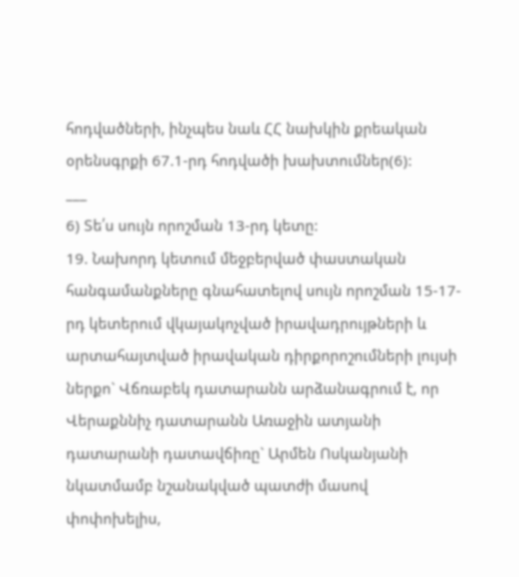հոդվածների, ինչպես նաև ՀՀ նախկին քրեական օրենսգրքի 67.1-րդ հոդվածի խախտումներ(6):
___
6) Տե՛ս սույն որոշման 13-րդ կետը:
19. Նախորդ կետում մեջբերված փաստական հանգամանքները գնահատելով սույն որոշման 15-17-րդ կետերում վկայակոչված իրավադրույթների և արտահայտված իրավական դիրքորոշումների լույսի ներքո` Վճռաբեկ դատարանն արձանագրում է, որ Վերաքննիչ դատարանն Առաջին ատյանի դատարանի դատավճիռը` Արմեն Ոսկանյանի նկատմամբ նշանակված պատժի մասով փոփոխելիս,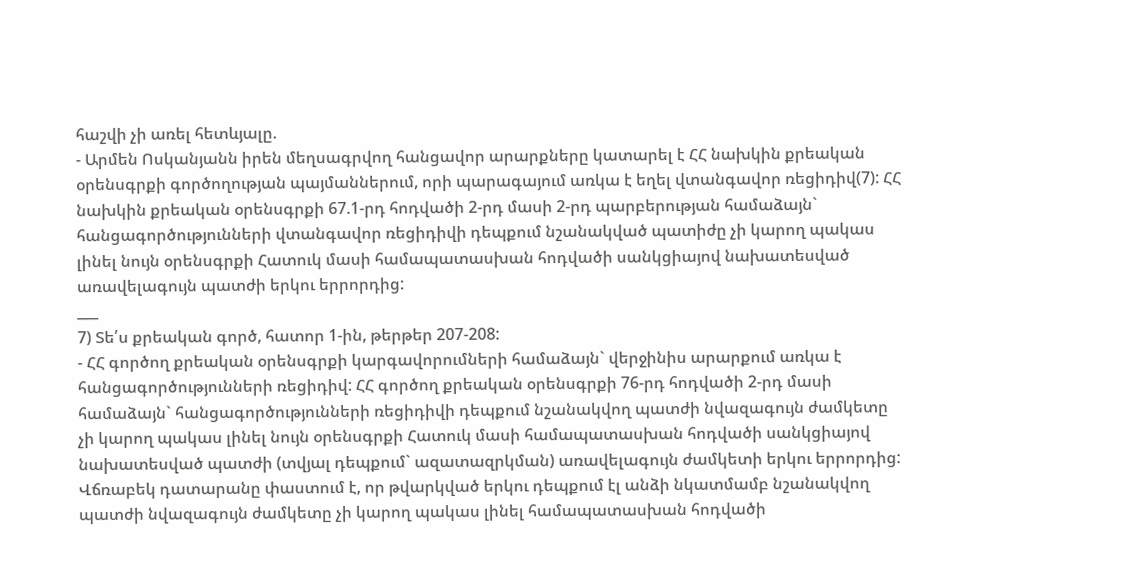հաշվի չի առել հետևյալը.
- Արմեն Ոսկանյանն իրեն մեղսագրվող հանցավոր արարքները կատարել է ՀՀ նախկին քրեական օրենսգրքի գործողության պայմաններում, որի պարագայում առկա է եղել վտանգավոր ռեցիդիվ(7): ՀՀ նախկին քրեական օրենսգրքի 67.1-րդ հոդվածի 2-րդ մասի 2-րդ պարբերության համաձայն` հանցագործությունների վտանգավոր ռեցիդիվի դեպքում նշանակված պատիժը չի կարող պակաս լինել նույն օրենսգրքի Հատուկ մասի համապատասխան հոդվածի սանկցիայով նախատեսված առավելագույն պատժի երկու երրորդից:
___
7) Տե՛ս քրեական գործ, հատոր 1-ին, թերթեր 207-208:
- ՀՀ գործող քրեական օրենսգրքի կարգավորումների համաձայն` վերջինիս արարքում առկա է հանցագործությունների ռեցիդիվ: ՀՀ գործող քրեական օրենսգրքի 76-րդ հոդվածի 2-րդ մասի համաձայն` հանցագործությունների ռեցիդիվի դեպքում նշանակվող պատժի նվազագույն ժամկետը չի կարող պակաս լինել նույն օրենսգրքի Հատուկ մասի համապատասխան հոդվածի սանկցիայով նախատեսված պատժի (տվյալ դեպքում` ազատազրկման) առավելագույն ժամկետի երկու երրորդից:
Վճռաբեկ դատարանը փաստում է, որ թվարկված երկու դեպքում էլ անձի նկատմամբ նշանակվող պատժի նվազագույն ժամկետը չի կարող պակաս լինել համապատասխան հոդվածի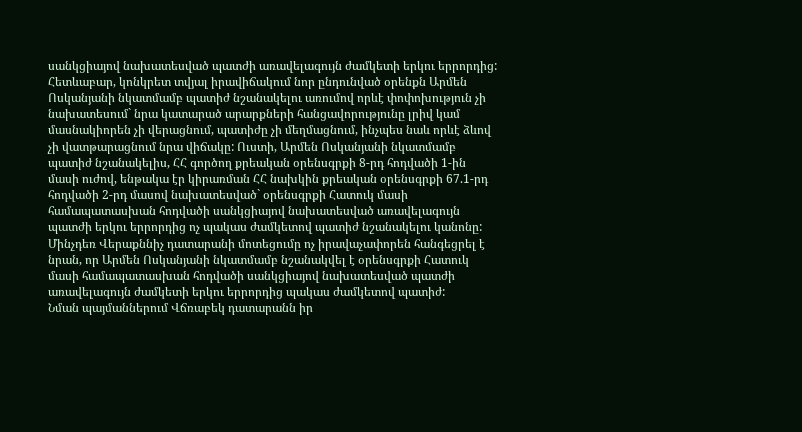սանկցիայով նախատեսված պատժի առավելագույն ժամկետի երկու երրորդից: Հետևաբար, կոնկրետ տվյալ իրավիճակում նոր ընդունված օրենքն Արմեն Ոսկանյանի նկատմամբ պատիժ նշանակելու առումով որևէ փոփոխություն չի նախատեսում` նրա կատարած արարքների հանցավորությունը լրիվ կամ մասնակիորեն չի վերացնում, պատիժը չի մեղմացնում, ինչպես նաև որևէ ձևով չի վատթարացնում նրա վիճակը: Ուստի, Արմեն Ոսկանյանի նկատմամբ պատիժ նշանակելիս, ՀՀ գործող քրեական օրենսգրքի 8-րդ հոդվածի 1-ին մասի ուժով, ենթակա էր կիրառման ՀՀ նախկին քրեական օրենսգրքի 67.1-րդ հոդվածի 2-րդ մասով նախատեսված` օրենսգրքի Հատուկ մասի համապատասխան հոդվածի սանկցիայով նախատեսված առավելագույն պատժի երկու երրորդից ոչ պակաս ժամկետով պատիժ նշանակելու կանոնը:
Մինչդեռ Վերաքննիչ դատարանի մոտեցումը ոչ իրավաչափորեն հանգեցրել է նրան, որ Արմեն Ոսկանյանի նկատմամբ նշանակվել է օրենսգրքի Հատուկ մասի համապատասխան հոդվածի սանկցիայով նախատեսված պատժի առավելագույն ժամկետի երկու երրորդից պակաս ժամկետով պատիժ:
Նման պայմաններում Վճռաբեկ դատարանն իր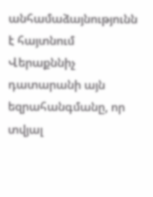անհամաձայնությունն է հայտնում Վերաքննիչ դատարանի այն եզրահանգմանը, որ տվյալ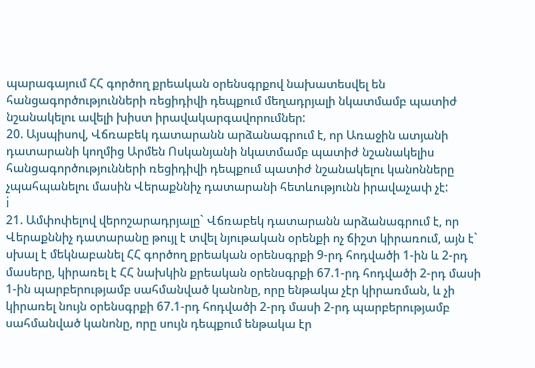պարագայում ՀՀ գործող քրեական օրենսգրքով նախատեսվել են հանցագործությունների ռեցիդիվի դեպքում մեղադրյալի նկատմամբ պատիժ նշանակելու ավելի խիստ իրավակարգավորումներ:
20. Այսպիսով, Վճռաբեկ դատարանն արձանագրում է, որ Առաջին ատյանի դատարանի կողմից Արմեն Ոսկանյանի նկատմամբ պատիժ նշանակելիս հանցագործությունների ռեցիդիվի դեպքում պատիժ նշանակելու կանոնները չպահպանելու մասին Վերաքննիչ դատարանի հետևությունն իրավաչափ չէ:
i
21. Ամփոփելով վերոշարադրյալը` Վճռաբեկ դատարանն արձանագրում է, որ Վերաքննիչ դատարանը թույլ է տվել նյութական օրենքի ոչ ճիշտ կիրառում, այն է` սխալ է մեկնաբանել ՀՀ գործող քրեական օրենսգրքի 9-րդ հոդվածի 1-ին և 2-րդ մասերը, կիրառել է ՀՀ նախկին քրեական օրենսգրքի 67.1-րդ հոդվածի 2-րդ մասի 1-ին պարբերությամբ սահմանված կանոնը, որը ենթակա չէր կիրառման, և չի կիրառել նույն օրենսգրքի 67.1-րդ հոդվածի 2-րդ մասի 2-րդ պարբերությամբ սահմանված կանոնը, որը սույն դեպքում ենթակա էր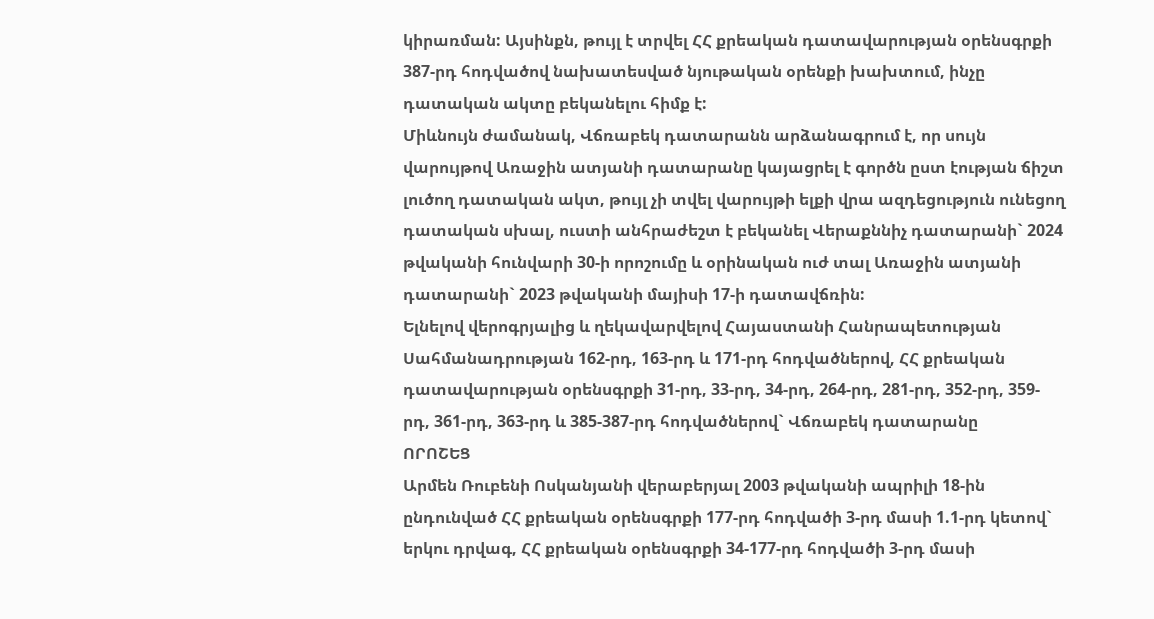կիրառման: Այսինքն, թույլ է տրվել ՀՀ քրեական դատավարության օրենսգրքի 387-րդ հոդվածով նախատեսված նյութական օրենքի խախտում, ինչը դատական ակտը բեկանելու հիմք է:
Միևնույն ժամանակ, Վճռաբեկ դատարանն արձանագրում է, որ սույն վարույթով Առաջին ատյանի դատարանը կայացրել է գործն ըստ էության ճիշտ լուծող դատական ակտ, թույլ չի տվել վարույթի ելքի վրա ազդեցություն ունեցող դատական սխալ, ուստի անհրաժեշտ է բեկանել Վերաքննիչ դատարանի` 2024 թվականի հունվարի 30-ի որոշումը և օրինական ուժ տալ Առաջին ատյանի դատարանի` 2023 թվականի մայիսի 17-ի դատավճռին:
Ելնելով վերոգրյալից և ղեկավարվելով Հայաստանի Հանրապետության Սահմանադրության 162-րդ, 163-րդ և 171-րդ հոդվածներով, ՀՀ քրեական դատավարության օրենսգրքի 31-րդ, 33-րդ, 34-րդ, 264-րդ, 281-րդ, 352-րդ, 359-րդ, 361-րդ, 363-րդ և 385-387-րդ հոդվածներով` Վճռաբեկ դատարանը
ՈՐՈՇԵՑ
Արմեն Ռուբենի Ոսկանյանի վերաբերյալ 2003 թվականի ապրիլի 18-ին ընդունված ՀՀ քրեական օրենսգրքի 177-րդ հոդվածի 3-րդ մասի 1.1-րդ կետով` երկու դրվագ, ՀՀ քրեական օրենսգրքի 34-177-րդ հոդվածի 3-րդ մասի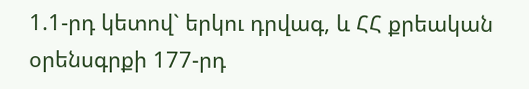1.1-րդ կետով` երկու դրվագ, և ՀՀ քրեական օրենսգրքի 177-րդ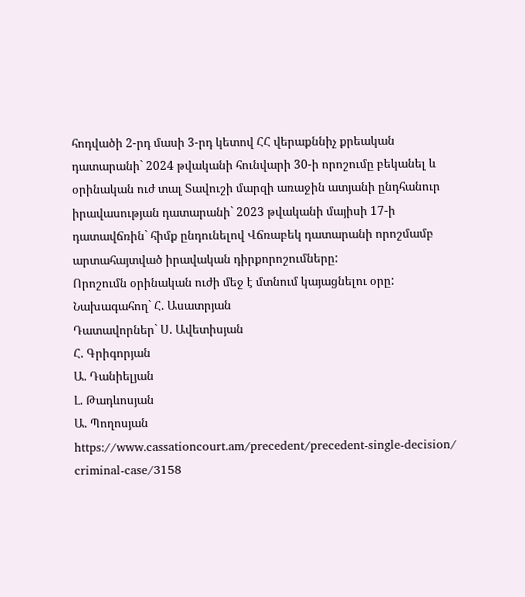հոդվածի 2-րդ մասի 3-րդ կետով ՀՀ վերաքննիչ քրեական դատարանի` 2024 թվականի հունվարի 30-ի որոշումը բեկանել և օրինական ուժ տալ Տավուշի մարզի առաջին ատյանի ընդհանուր իրավասության դատարանի` 2023 թվականի մայիսի 17-ի դատավճռին` հիմք ընդունելով Վճռաբեկ դատարանի որոշմամբ արտահայտված իրավական դիրքորոշումները:
Որոշումն օրինական ուժի մեջ է մտնում կայացնելու օրը:
Նախագահող` Հ. Ասատրյան
Դատավորներ` Ս. Ավետիսյան
Հ. Գրիգորյան
Ա. Դանիելյան
Լ. Թադևոսյան
Ա. Պողոսյան
https://www.cassationcourt.am/precedent/precedent-single-decision/ criminal-case/3158